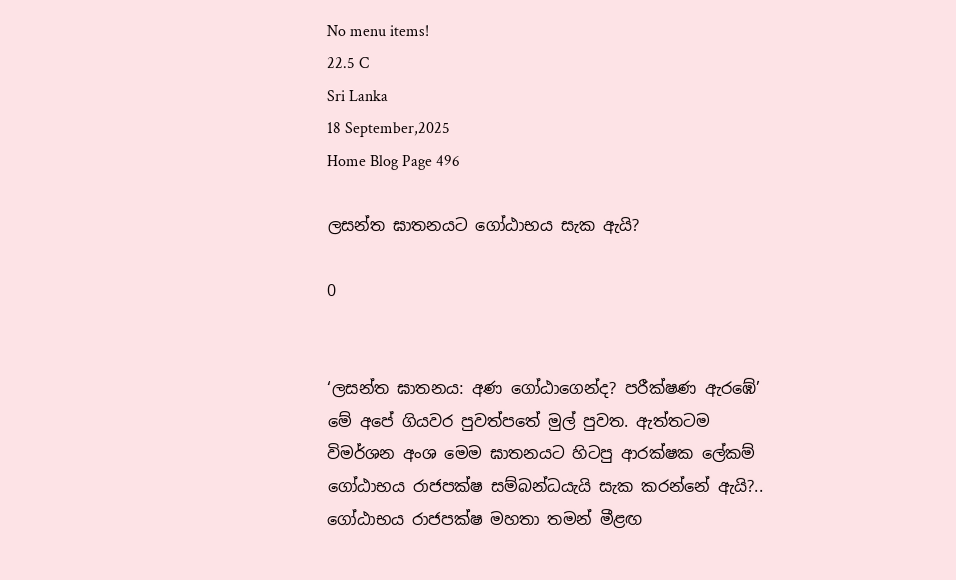No menu items!
22.5 C
Sri Lanka
18 September,2025
Home Blog Page 496

ලසන්ත ඝාතනයට ගෝඨාභය සැක ඇයි?

0


‘ලසන්ත ඝාතනය: අණ ගෝඨාගෙන්ද? පරීක්ෂණ ඇරඹේ’ මේ අපේ ගියවර පුවත්පතේ මුල් පුවත. ඇත්තටම විමර්ශන අංශ මෙම ඝාතනයට හිටපු ආරක්ෂක ලේකම් ගෝඨාභය රාජපක්ෂ සම්බන්ධයැයි සැක කරන්නේ ඇයි?.. ගෝඨාභය රාජපක්ෂ මහතා තමන් මීළඟ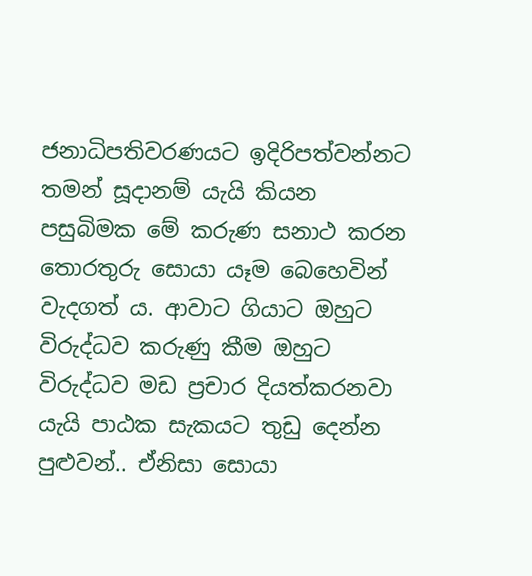ජනාධිපතිවරණයට ඉදිරිපත්වන්නට තමන් සූදානම් යැයි කියන පසුබිමක මේ කරුණ සනාථ කරන තොරතුරු සොයා යෑම බෙහෙවින් වැදගත් ය. ආවාට ගියාට ඔහුට විරුද්ධව කරුණු කීම ඔහුට විරුද්ධව මඩ ප්‍රචාර දියත්කරනවා යැයි පාඨක සැකයට තුඩු දෙන්න පුළුවන්.. ඒනිසා සොයා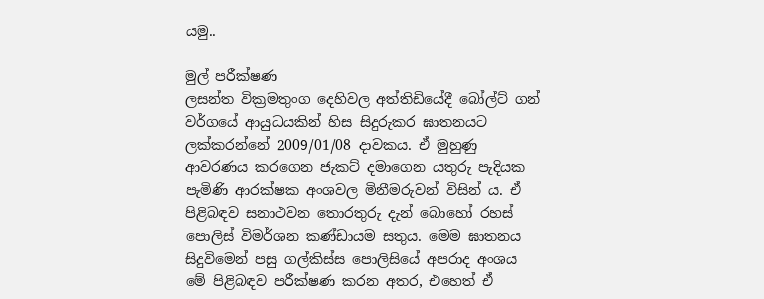යමු..

මුල් පරීක්ෂණ
ලසන්ත වික්‍රමතුංග දෙහිවල අත්තිඩියේදී බෝල්ට් ගන් වර්ගයේ ආයුධයකින් හිස සිදුරුකර ඝාතනයට ලක්කරන්නේ 2009/01/08 දාවකය. ඒ මුහුණු ආවරණය කරගෙන ජැකට් දමාගෙන යතුරු පැදියක පැමිණි ආරක්ෂක අංශවල මිනීමරුවන් විසින් ය. ඒ පිළිබඳව සනාථවන තොරතුරු දැන් බොහෝ රහස් පොලිස් විමර්ශන කණ්ඩායම සතුය. මෙම ඝාතනය සිදුවිමෙන් පසු ගල්කිස්ස පොලිසියේ අපරාද අංශය මේ පිළිබඳව පරීක්ෂණ කරන අතර, එහෙත් ඒ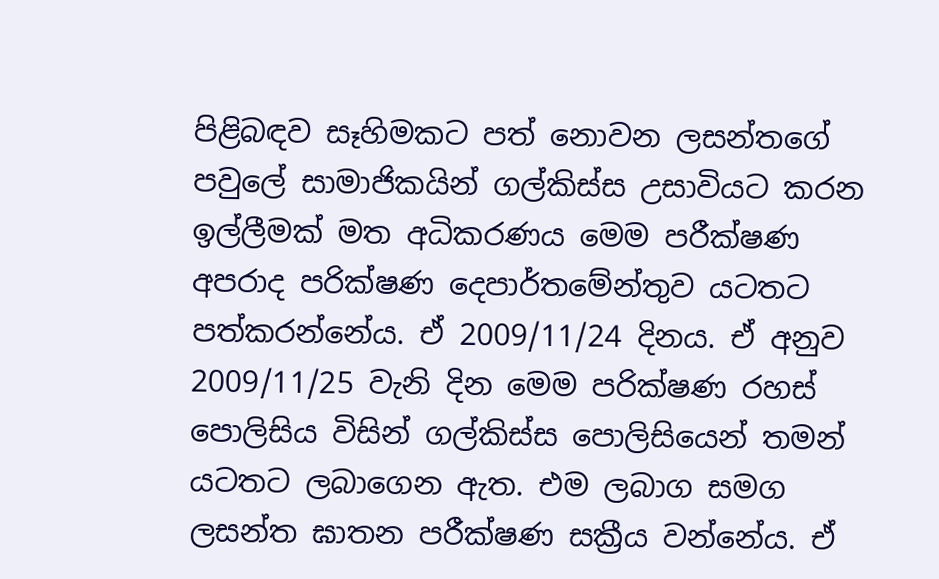පිළිබඳව සෑහිමකට පත් නොවන ලසන්තගේ පවුලේ සාමාජිකයින් ගල්කිස්ස උසාවියට කරන ඉල්ලීමක් මත අධිකරණය මෙම පරීක්ෂණ අපරාද පරික්ෂණ දෙපාර්තමේන්තුව යටතට පත්කරන්නේය. ඒ 2009/11/24 දිනය. ඒ අනුව 2009/11/25 වැනි දින මෙම පරික්ෂණ රහස් පොලිසිය විසින් ගල්කිස්ස පොලිසියෙන් තමන් යටතට ලබාගෙන ඇත. එම ලබාග සමග ලසන්ත ඝාතන පරීක්ෂණ සක්‍රීය වන්නේය. ඒ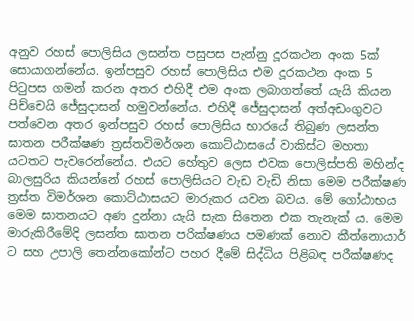අනුව රහස් පොලිසිය ලසන්ත පසුපස පැන්නු දූරකථන අංක 5ක් සොයාගන්නේය. ඉන්පසුව රහස් පොලිසිය එම දූරකථන අංක 5 පිටුපස ගමන් කරන අතර එහිදී එම අංක ලබාගත්තේ යැයි කියන පිච්චෙයි ජේසුදාසන් හමුවන්නේය. එහිදී ජේසුදාසන් අත්අඩංගුවට පත්වෙන අතර ඉන්පසුව රහස් පොලිසිය භාරයේ තිබුණ ලසන්ත ඝාතන පරීක්ෂණ ත්‍රස්තවිමර්ශන කොට්ඨාසයේ වාකිස්ට මහතා යටතට පැවරෙන්නේය. එයට හේතුව ලෙස එවක පොලිස්පති මහින්ද බාලසුරිය කියන්නේ රහස් පොලිසියට වැඩ වැඩි නිසා මෙම පරීක්ෂණ ත්‍රස්ත විමර්ශන කොට්ඨාසයට මාරුකර යවන බවය. මේ ගෝඨාභය මෙම ඝාතනයට අණ දුන්නා යැයි සැක සිතෙන එක තැනැක්‍ ය. මෙම මාරුකිරීමේදි ලසන්ත ඝාතන පරික්ෂණය පමණක් නොව කීත්නොයාර් ට සහ උපාලි තෙන්නකෝන්ට පහර දීමේ සිද්ධිය පිළිබඳ පරීක්ෂණද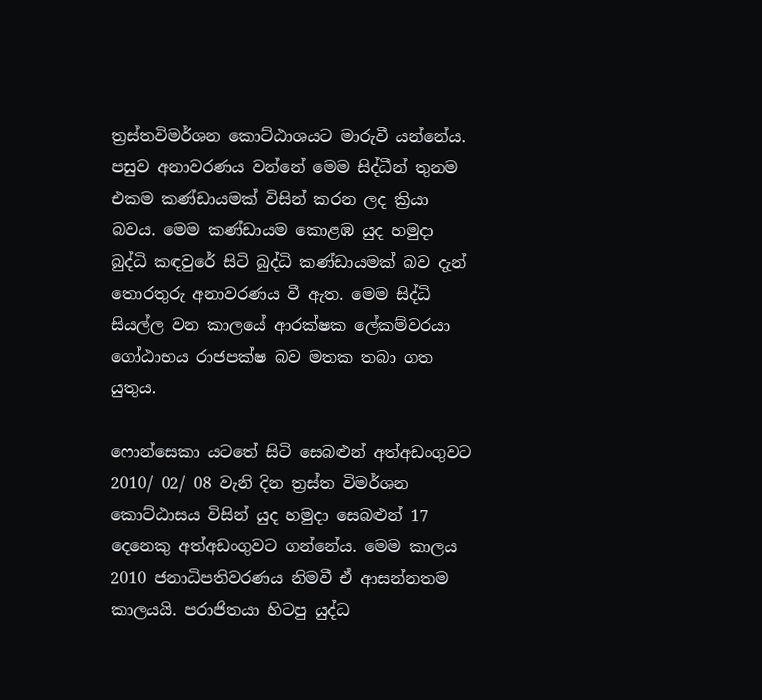ත්‍රස්තවිමර්ශන කොට්ඨාශයට මාරුවී යන්නේය. පසුව අනාවරණය වන්නේ මෙම සිද්ධීන් තුනම එකම කණ්ඩායමක් විසින් කරන ලද ක්‍රියා බවය. මෙම කණ්ඩායම කොළඹ යුද හමුදා බුද්ධි කඳවුරේ සිටි බුද්ධි කණ්ඩායමක් බව දැන් තොරතුරු අනාවරණය වී ඇත. මෙම සිද්ධි සියල්ල වන කාලයේ ආරක්ෂක ලේකම්වරයා ගෝඨාභය රාජපක්ෂ බව මතක තබා ගත යුතුය.

ෆොන්සෙකා යටතේ සිටි සෙබළුන් අත්අඩංගුවට
2010/ 02/ 08 වැනි දින ත්‍රස්ත විමර්ශන කොට්ඨාසය විසින් යුද හමුදා සෙබළුන් 17 දෙනෙකු අත්අඩංගුවට ගන්නේය. මෙම කාලය 2010 ජනාධිපතිවරණය නිමවී ඒ ආසන්නතම කාලයයි. පරාජිතයා හිටපු යුද්ධ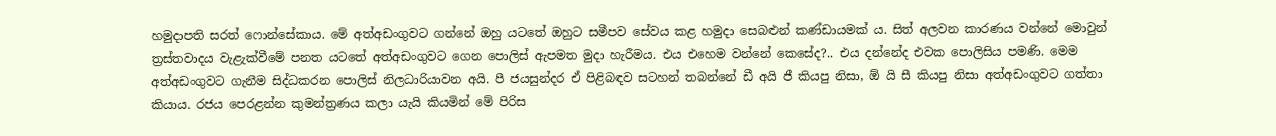හමුදාපති සරත් ෆොන්සේකාය. මේ අත්අඩංගුවට ගන්නේ ඔහු යටතේ ඔහුට සමීපව සේවය කළ හමුදා සෙබළුන් කණ්ඩායමක් ය. සිත් අලවන කාරණය වන්නේ මොවුන් ත්‍රස්තවාදය වැළැක්වීමේ පනත යටතේ අත්අඩංගුවට ගෙන පොලිස් ඇපමත මුදා හැරීමය. එය එහෙම වන්නේ කෙසේද?.. එය දන්නේද එවක පොලිසිය පමණි. මෙම අත්අඩංගුවට ගැනීම සිද්ධකරන පොලිස් නිලධාරියාවන අයි. පී ජයසුන්දර ඒ පිළිබඳව සටහන් තබන්නේ ඩී අයි ජී කියපු නිසා, ඕ යි සී කියපු නිසා අත්අඩංගුවට ගත්තා කියාය. රජය පෙරළන්න කුමන්ත්‍රණය කලා යැයි කියමින් මේ පිරිස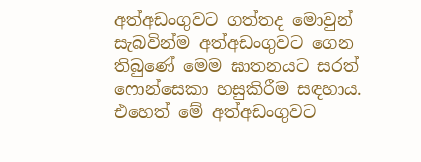අත්අඩංගුවට ගත්තද මොවුන් සැබවින්ම අත්අඩංගුවට ගෙන තිබුණේ මෙම ඝාතනයට සරත් ෆොන්සෙකා හසුකිරීම සඳහාය. එහෙත් මේ අත්අඩංගුවට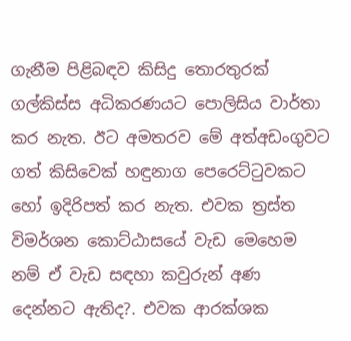ගැනීම පිළිබඳව කිසිදු තොරතුරක් ගල්කිස්ස අධිකරණයට පොලිසිය වාර්තා කර නැත. ඊට අමතරව මේ අත්අඩංගුවට ගත් කිසිවෙක් හඳුනාග පෙරෙට්ටුවකට හෝ ඉදිරිපත් කර නැත. එවක ත්‍රස්ත විමර්ශන කොට්ඨාසයේ වැඩ මෙහෙම නම් ඒ වැඩ සඳහා කවුරුන් අණ දෙන්නට ඇතිද?. එවක ආරක්ශක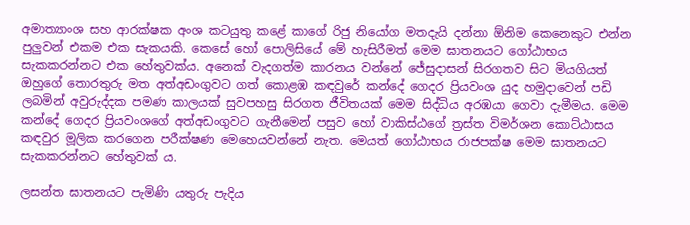අමාත්‍යාංශ සහ ආරක්ෂක අංශ කටයුතු කළේ කාගේ රිජු නියෝග මතදැයි දන්නා ඕනිම කෙනෙකුට එන්න පුලු‍වන් එකම එක සැකයකි. කෙසේ හෝ පොලිසියේ මේ හැසිරීමත් මෙම ඝාතනයට ගෝඨාභය සැකකරන්නට එක හේතුවක්ය. අනෙක් වැදගත්ම කාරනය වන්නේ ජේසුදාසන් සිරගතව සිට මියගියත් ඔහුගේ තොරතුරු මත අත්අඩංගුවට ගත් කොළඹ කඳවුරේ කන්දේ ගෙදර ප්‍රියවංශ යුද හමුදාවෙන් පඩි ලබමින් අවුරුද්දක පමණ කාලයක් සුවපහසු සිරගත ජීවිතයක් මෙම සිද්ධිය අරඹයා ගෙවා දැමීමය. මෙම කන්දේ ගෙදර ප්‍රියවංශගේ අත්අඩංගුවට ගැනීමෙන් පසුව හෝ වාකිස්ඨගේ ත්‍රස්ත විමර්ශන කොට්ඨාසය කඳවුර මූලික කරගෙන පරීක්ෂණ මෙහෙයවන්නේ නැත. මෙයත් ගෝඨාභය රාජපක්ෂ මෙම ඝාතනයට සැකකරන්නට හේතුවක් ය.

ලසන්ත ඝාතනයට පැමිණි යතුරු පැදිය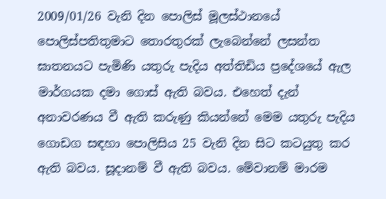2009/01/26 වැනි දින පොලිස් මූලස්ථානයේ පොලිස්පතිතුමාට තොරතුරක් ලැබෙන්නේ ලසන්ත ඝාතනයට පැමිණි යතුරු පැදිය අත්තිඩිය ප්‍රදේශයේ ඇල මාර්ගයක දමා ගොස් ඇති බවය. එහෙත් දැන් අනාවරණය වී ඇති කරුණු කියන්නේ මෙම යතුරු පැදිය ගොඩග සඳහා පොලිසිය 25 වැනි දින සිට කටයුතු කර ඇති බවය. සූදානම් වී ඇති බවය. මේවානම් මාරම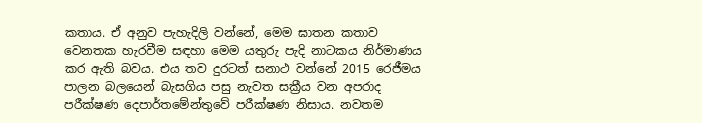කතාය. ඒ අනුව පැහැදිලි වන්නේ, මෙම ඝාතන කතාව වෙනතක හැරවීම සඳහා මෙම යතුරු පැදි නාටකය නිර්මාණය කර ඇති බවය. එය තව දුරටත් සනාථ වන්නේ 2015 රෙජීමය පාලන බලයෙන් බැසගිය පසු නැවත සක්‍රීය වන අපරාද පරීක්ෂණ දෙපාර්තමේන්තුවේ පරීක්ෂණ නිසාය. නවතම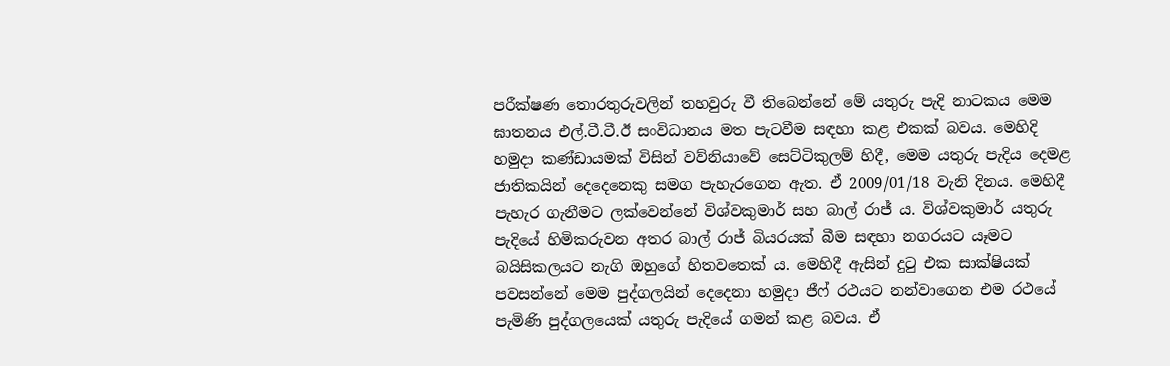පරීක්ෂණ තොරතුරුවලින් තහවුරු වී තිබෙන්නේ මේ යතුරු පැදි නාටකය මෙම ඝාතනය එල්.ටී.ටී.ඊ සංවිධානය මත පැටවීම සඳහා කළ එකක් බවය. මෙහිදි හමුදා කණ්ඩායමක් විසින් වව්නියාවේ සෙට්ටිකුලම් හිදී, මෙම යතුරු පැදිය දෙමළ ජාතිකයින් දෙදෙනෙකු සමග පැහැරගෙන ඇත. ඒ 2009/01/18 වැනි දිනය. මෙහිදී පැහැර ගැනීමට ලක්වෙන්නේ විශ්වකුමාර් සහ බාල්‍ රාජ් ය. විශ්වකුමාර් යතුරු පැදියේ හිමිකරුවන අතර බාල් රාජ් බියරයක් බීම සඳහා නගරයට යෑමට බයිසිකලයට නැගි ඔහුගේ හිතවතෙක් ය. මෙහිදී ඇසින් දුටු එක සාක්ෂියක් පවසන්නේ මෙම පුද්ගලයින් දෙදෙනා හමුදා ජීෆ් රථයට නන්වාගෙන එම රථයේ පැමිණි පුද්ගලයෙක් යතුරු පැදියේ ගමන් කළ බවය. ඒ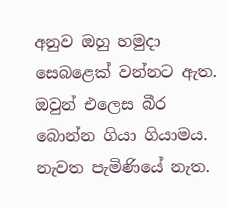අනුව ඔහු හමුදා සෙබළෙක් වන්නට ඇත. ඔවුන් එලෙස බීර බොන්න ගියා ගියාමය. නැවත පැමිණියේ නැත.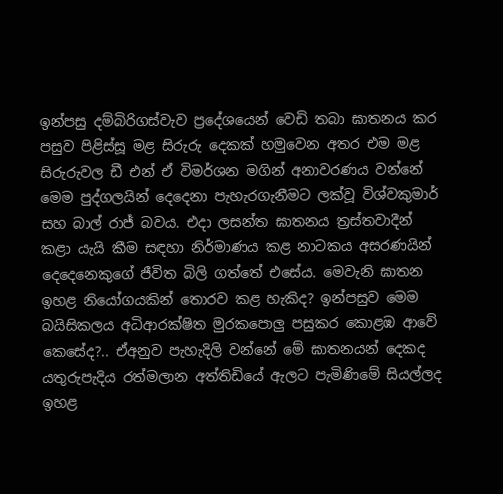ඉන්පසු දම්බිරිගස්වැව ප්‍රදේශයෙන් වෙඩි තබා ඝාතනය කර පසුව පිළිස්සූ මළ සිරුරු දෙකක් හමුවෙන අතර එම මළ සිරුරුවල ඩී එන් ඒ විමර්ශන මගින් අනාවරණය වන්නේ මෙම පුද්ගලයින් දෙදෙනා පැහැරගැනීමට ලක්වූ විශ්වකුමාර් සහ බාල් රාජ් බවය. එදා ලසන්ත ඝාතනය ත්‍රස්තවාදීන් කළා යැයි කීම සඳහා නිර්මාණය කළ නාටකය අසරණයින් දෙදෙනෙකුගේ ජීවිත බිලි ගත්තේ එසේය. මෙවැනි ඝාතන ඉහළ නියෝගයකින් තොරව කළ හැකිද? ඉන්පසුව මෙම බයිසිකලය අධිආරක්ෂිත මුරකපොලු‍ පසුකර කොළඹ ආවේ කෙසේද?.. ඒඅනුව පැහැදිලි වන්නේ මේ ඝාතනයන් දෙකද යතුරුපැදිය රත්මලාන අත්තිඩියේ ඇලට පැමිණිමේ සියල්ලද ඉහළ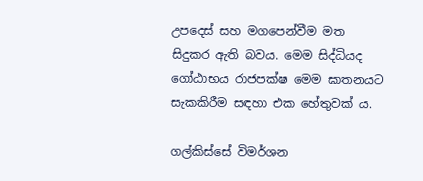උපදෙස් සහ මගපෙන්වීම මත සිදුකර ඇති බවය. මෙම සිද්ධියද ගෝඨාභය රාජපක්ෂ මෙම ඝාතනයට සැකකිරීම සඳහා එක හේතුවක් ය.

ගල්කිස්සේ විමර්ශන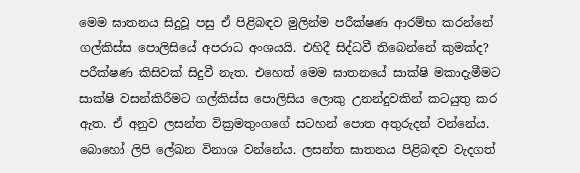මෙම ඝාතනය සිදුවූ පසු ඒ පිළිබඳව මුලින්ම පරීක්ෂණ ආරම්භ කරන්නේ ගල්කිස්ස පොලිසියේ අපරාධ අංශයයි. එහිදී සිද්ධවී තිබෙන්නේ කුමක්ද? පරීක්ෂණ කිසිවක් සිදුවී නැත. එහෙත් මෙම ඝාතනයේ සාක්ෂි මකාදැමීමට සාක්ෂි වසන්කිරීමට ගල්කිස්ස පොලිසිය ලොකු උනන්දුවකින් කටයුතු කර ඇත. ඒ අනුව ලසන්ත වික්‍රමතුංගගේ සටහන් පොත අතුරුදන් වන්නේය. බොහෝ ලිපි ලේඛන විනාශ වන්නේය. ලසන්ත ඝාතනය පිළිබඳව වැදගත්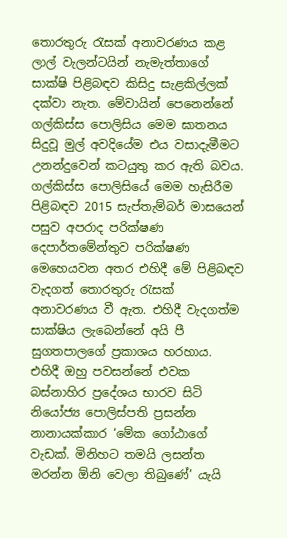තොරතුරු රැසක් අනාවරණය කළ ලාල් වැලන්ටයින් නැමැත්තාගේ සාක්ෂි පිළිබඳව කිසිදු සැළකිල්ලක් දක්වා නැත. මේවායින් පෙනෙන්නේ ගල්කිස්ස පොලිසිය මෙම ඝාතනය සිදුවූ මුල් අවදියේම එය වසාදැමීමට උනන්දුවෙන් කටයුතු කර ඇති බවය.
ගල්කිස්ස පොලිසියේ මෙම හැසිරීම පිළිබඳව 2015 සැප්තැම්බර් මාසයෙන් පසුව අපරාද පරික්ෂණ දෙපාර්තමේන්තුව පරික්ෂණ මෙහෙයවන අතර එහිදී මේ පිළිබඳව වැදගත් තොරතුරු රැසක් අනාවරණය වී ඇත. එහිදී වැදගත්ම සාක්ෂිය ලැබෙන්නේ අයි පී සුගතපාලගේ ප්‍රකාශය හරහාය. එහිදී ඔහු පවසන්නේ එවක බස්නාහිර ප්‍රදේශය භාරව සිටි නියෝජ්‍ය පොලිස්පති ප්‍රසන්න නානායක්කාර ‘මේක ගෝඨාගේ වැඩක්. මිනිහට තමයි ලසන්ත මරන්න ඕනි වෙලා තිබුණේ’ යැයි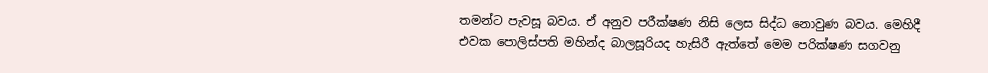තමන්ට පැවසූ බවය. ඒ අනුව පරීක්ෂණ නිසි ලෙස සිද්ධ නොවුණ බවය. මෙහිදී එවක පොලිස්පති මහින්ද බාලසූරියද හැසිරී ඇත්තේ මෙම පරික්ෂණ සගවනු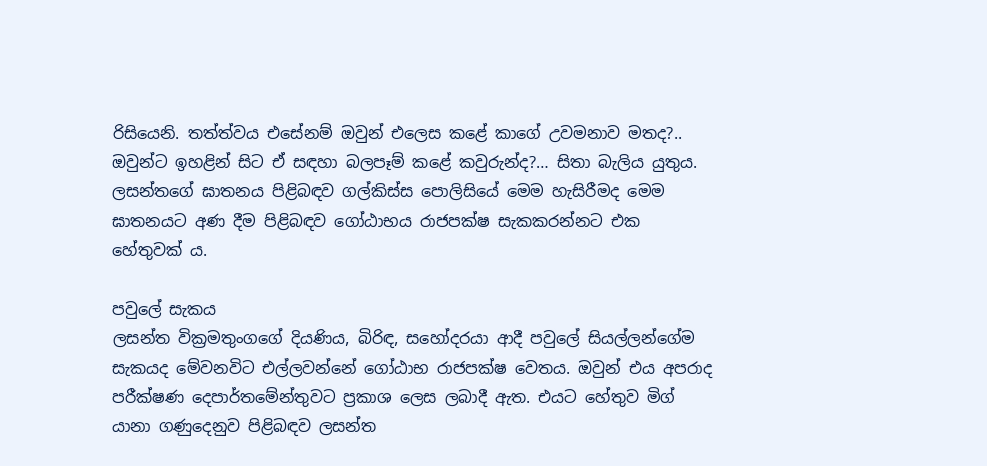රිසියෙනි. තත්ත්වය එසේනම් ඔවුන් එලෙස කළේ කාගේ උවමනාව මතද?.. ඔවුන්ට ඉහළින් සිට ඒ සඳහා බලපෑම් කළේ කවුරුන්ද?… සිතා බැලිය යුතුය. ලසන්තගේ ඝාතනය පිළිබඳව ගල්කිස්ස පොලිසියේ මෙම හැසිරීමද මෙම ඝාතනයට අණ දීම පිළිබඳව ගෝඨාභය රාජපක්ෂ සැකකරන්නට එක හේතුවක් ය.

පවුලේ සැකය
ලසන්ත වික්‍රමතුංගගේ දියණිය, බිරිඳ, සහෝදරයා ආදී පවුලේ සියල්ලන්ගේම සැකයද මේවනවිට එල්ලවන්නේ ගෝඨාභ රාජපක්ෂ වෙතය. ඔවුන් එය අපරාද පරීක්ෂණ දෙපාර්තමේන්තුවට ප්‍රකාශ ලෙස ලබාදී ඇත. එයට හේතුව මිග් යානා ගණුදෙනුව පිළිබඳව ලසන්ත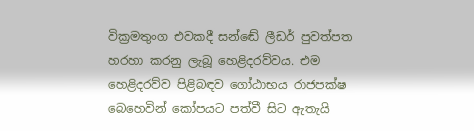වික්‍රමතුංග එවකදී සන්ඬේ ලීඩර් පුවත්පත හරහා කරනු ලැබූ හෙළිදරව්වය. එම හෙළිදරව්ව පිළිබඳව ගෝඨාභය රාජපක්ෂ බෙහෙවින් කෝපයට පත්වී සිට ඇතැයි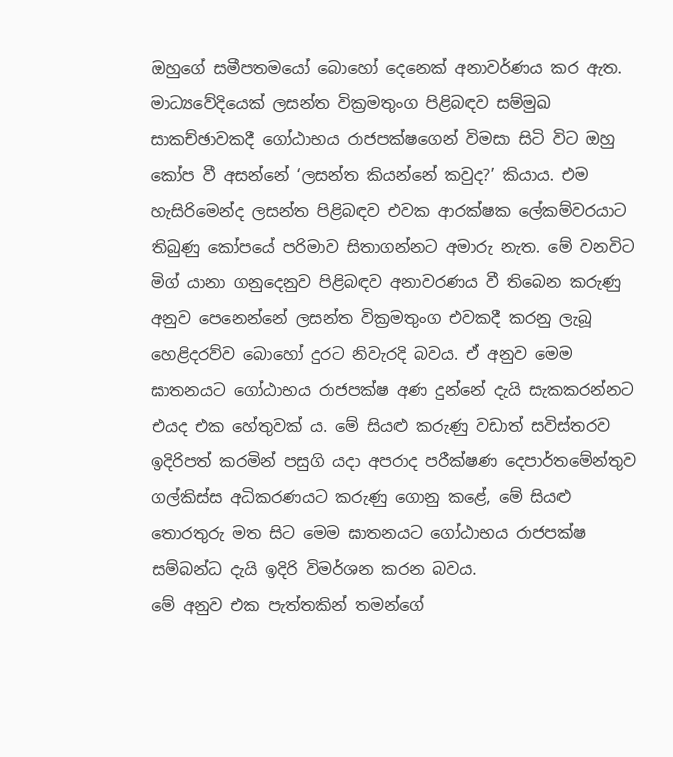ඔහුගේ සමීපතමයෝ බොහෝ දෙනෙක් අනාවර්ණය කර ඇත. මාධ්‍යවේදියෙක් ලසන්ත වික්‍රමතුංග පිළිබඳව සම්මුඛ සාකච්ඡාවකදී ගෝඨාභය රාජපක්ෂගෙන් විමසා සිටි විට ඔහු කෝප වී අසන්නේ ‘ලසන්ත කියන්නේ කවුද?’ කියාය. එම හැසිරිමෙන්ද ලසන්ත පිළිබඳව එවක ආරක්ෂක ලේකම්වරයාට තිබුණු කෝපයේ පරිමාව සිතාගන්නට අමාරු නැත. මේ වනවිට මිග් යානා ගනුදෙනුව පිළිබඳව අනාවරණය වී තිබෙන කරුණු අනුව පෙනෙන්නේ ලසන්ත වික්‍රමතුංග එවකදී කරනු ලැබූ හෙළිදරව්ව බොහෝ දුරට නිවැරදි බවය. ඒ අනුව මෙම ඝාතනයට ගෝඨාභය රාජපක්ෂ අණ දුන්නේ දැයි සැකකරන්නට එයද එක හේතුවක් ය. මේ සියළු කරුණු වඩාත් සවිස්තරව ඉදිරිපත් කරමින් පසුගි යදා අපරාද පරීක්ෂණ දෙපාර්තමේන්තුව ගල්කිස්ස අධිකරණයට කරුණු ගොනු කළේ, මේ සියළු තොරතුරු මත සිට මෙම ඝාතනයට ගෝඨාභය රාජපක්ෂ සම්බන්ධ දැයි ඉදිරි විමර්ශන කරන බවය.
මේ අනුව එක පැත්තකින් තමන්ගේ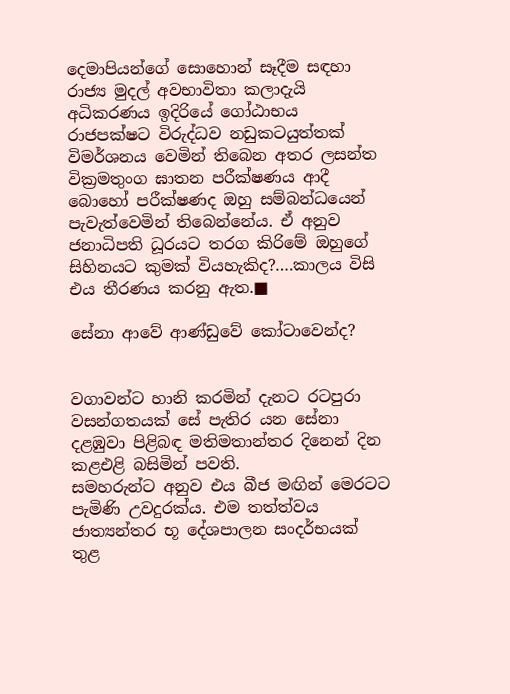දෙමාපියන්ගේ සොහොන් සෑදීම සඳහා රාජ්‍ය මුදල් අවභාවිතා කලාදැයි අධිකරණය ඉදිරියේ ගෝඨාභය රාජපක්ෂට විරුද්ධව නඩුකටයුත්තක් විමර්ශනය වෙමින් තිබෙන අතර ලසන්ත වික්‍රමතුංග ඝාතන පරීක්ෂණය ආදී බොහෝ පරීක්ෂණද ඔහු සම්බන්ධයෙන් පැවැත්වෙමින් තිබෙන්නේය. ඒ අනුව ජනාධිපති ධූරයට තරග කිරිමේ ඔහුගේ සිහිනයට කුමක් වියහැකිද?….කාලය විසි එය තීරණය කරනු ඇත.■

සේනා ආවේ ආණ්ඩුවේ කෝටාවෙන්ද?


වගාවන්ට හානි කරමින් දැනට රටපුරා වසන්ගතයක් සේ පැතිර යන සේනා දළඹුවා පිළිබඳ මතිමතාන්තර දිනෙන් දින කළඑළි බසිමින් පවති.
සමහරුන්ට අනුව එය බීජ මඟින් මෙරටට පැමිණි උවදුරක්ය. එම තත්ත්වය ජාත්‍යන්තර භූ දේශපාලන සංදර්භයක් තුළ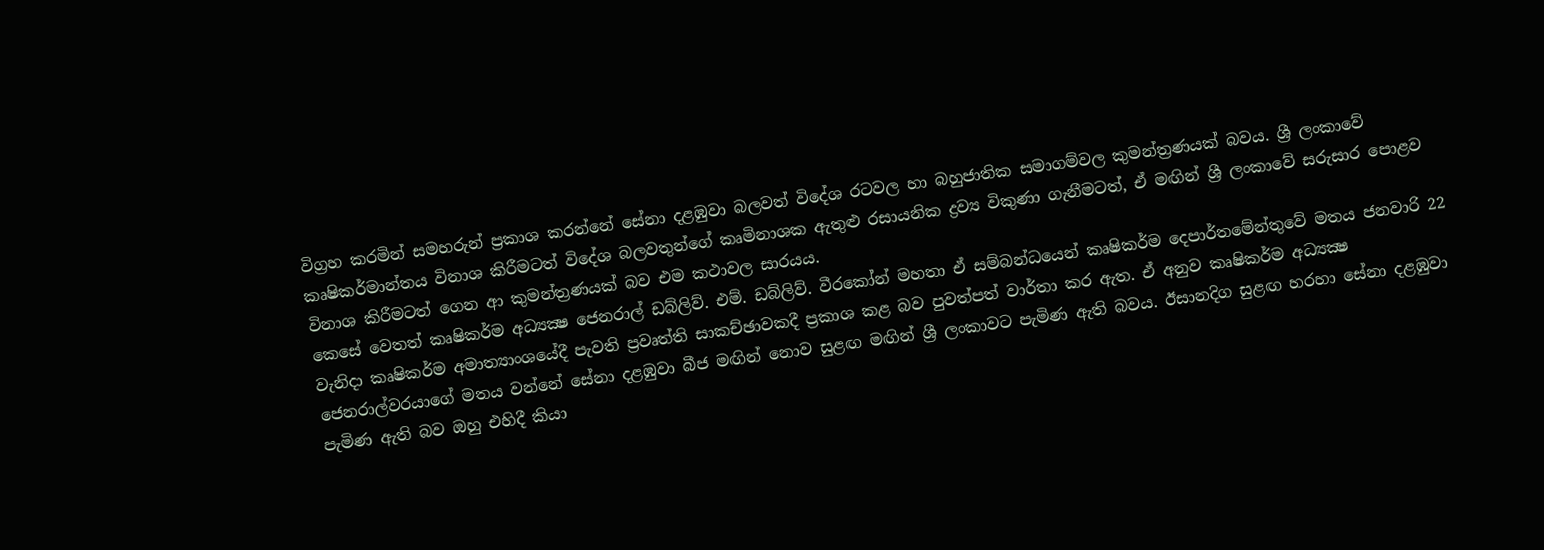විග්‍රහ කරමින් සමහරුන් ප්‍රකාශ කරන්නේ සේනා දළඹුවා බලවත් විදේශ රටවල හා බහුජාතික සමාගම්වල කුමන්ත්‍රණයක් බවය. ශ්‍රී ලංකාවේ කෘෂිකර්මාන්තය විනාශ කිරීමටත් විදේශ බලවතුන්ගේ කෘමිනාශක ඇතුළු රසායනික ද්‍රව්‍ය විකුණා ගැනීමටත්, ඒ මඟින් ශ්‍රී ලංකාවේ සරුසාර පොළව විනාශ කිරීමටත් ගෙන ආ කුමන්ත්‍රණයක් බව එම කථාවල සාරයය.
කෙසේ වෙතත් කෘෂිකර්ම අධ්‍යක්‍ෂ ජෙනරාල් ඩබ්ලිව්. එම්. ඩබ්ලිව්. වීරකෝන් මහතා ඒ සම්බන්ධයෙන් කෘෂිකර්ම දෙපාර්තමේන්තුවේ මතය ජනවාරි 22 වැනිදා කෘෂිකර්ම අමාත්‍යාංශයේදී පැවති ප්‍රවෘත්ති සාකච්ඡාවකදී ප්‍රකාශ කළ බව පුවත්පත් වාර්තා කර ඇත. ඒ අනුව කෘෂිකර්ම අධ්‍යක්‍ෂ ජෙනරාල්වරයාගේ මතය වන්නේ සේනා දළඹුවා බීජ මඟින් නොව සුළඟ මඟින් ශ්‍රී ලංකාවට පැමිණ ඇති බවය. ඊසානදිග සුළඟ හරහා සේනා දළඹුවා පැමිණ ඇති බව ඔහු එහිදී කියා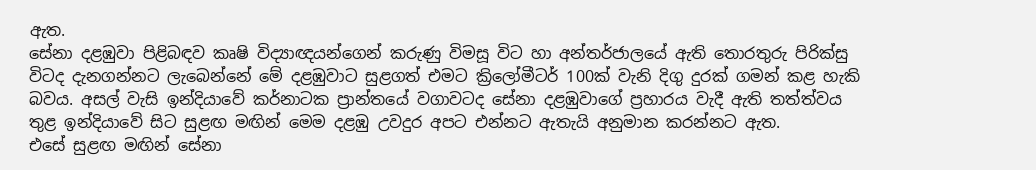ඇත.
සේනා දළඹුවා පිළිබඳව කෘෂි විද්‍යාඥයන්ගෙන් කරුණු විමසූ විට හා අන්තර්ජාලයේ ඇති තොරතුරු පිරික්සු විටද දැනගන්නට ලැබෙන්නේ මේ දළඹුවාට සුළගත් එමට ක්‍රිලෝමීටර් 100ක් වැනි දිගු දුරක් ගමන් කළ හැකි බවය. අසල් වැසි ඉන්දියාවේ කර්නාටක ප්‍රාන්තයේ වගාවටද සේනා දළඹුවාගේ ප්‍රහාරය වැදී ඇති තත්ත්වය තුළ ඉන්දියාවේ සිට සුළඟ මඟින් මෙම දළඹු උවදුර අපට එන්නට ඇතැයි අනුමාන කරන්නට ඇත.
එසේ සුළඟ මඟින් සේනා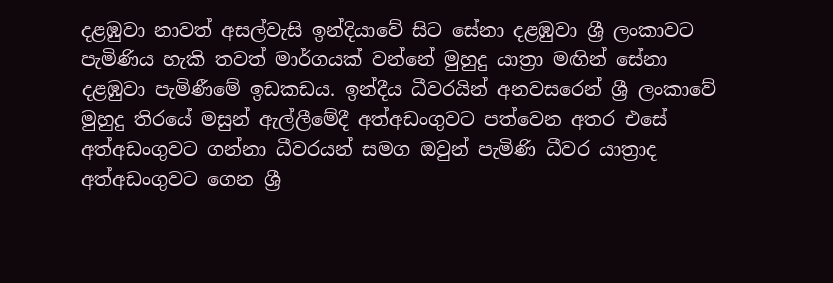දළඹුවා නාවත් අසල්වැසි ඉන්දියාවේ සිට සේනා දළඹුවා ශ්‍රී ලංකාවට පැමිණිය හැකි තවත් මාර්ගයක් වන්නේ මුහුදු යාත්‍රා මඟින් සේනා දළඹුවා පැමිණීමේ ඉඩකඩය. ඉන්දීය ධීවරයින් අනවසරෙන් ශ්‍රී ලංකාවේ මුහුදු තිරයේ මසුන් ඇල්ලීමේදී අත්අඩංගුවට පත්වෙන අතර එසේ අත්අඩංගුවට ගන්නා ධීවරයන් සමග ඔවුන් පැමිණි ධීවර යාත්‍රාද අත්අඩංගුවට ගෙන ශ්‍රී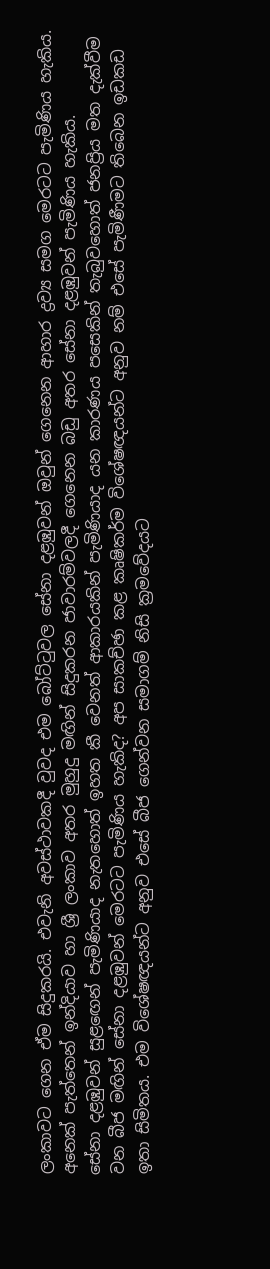ලංකාවට ගෙන ඒම සිදුකරයි. එවැනි අවස්ථාවකදී වුවද එම බෝට්ටුවල සේනා දළඹුවන් ඔවුන් ගෙනෙන ආහාර ද්‍රව්‍ය සමග මෙරටට පැමිණිය හැකිය.
අනෙක් පැත්තෙන් ඉන්දියාව හා ශ්‍රී ලංකාව අතර මුහුදු මඟින් සිදුකරන ජාවාරම්වලදී ගෙනෙන බඩු අතර සේනා දළඹුවන් පැමිණිය හැකිය.
සේනා දළඹුවන් සුළඟෙන් පැමිණියාද නැතහොත් ඉහත කී වෙනත් ආකාරයකින් පැමිණියාද යන කාරණය පසෙකින් තැබුවහොත් ජනප්‍රිය මත දැක්වීම වන බීජ මඟින් සේනා දළඹුවන් මෙරටට පැමිණිය හැකිද? අප සාකච්ඡා කළ කෘෂිකර්ම විශේෂඥයන්ට අනුව නම් එසේ පැමිණීමට තිබෙන ඉඩකඩ ඉතා සිමිතය. එම විශේෂඥයන්ට අනුව එසේ බීජ ගෙන්වන සමාගම් නිසි ක්‍රමවේදයට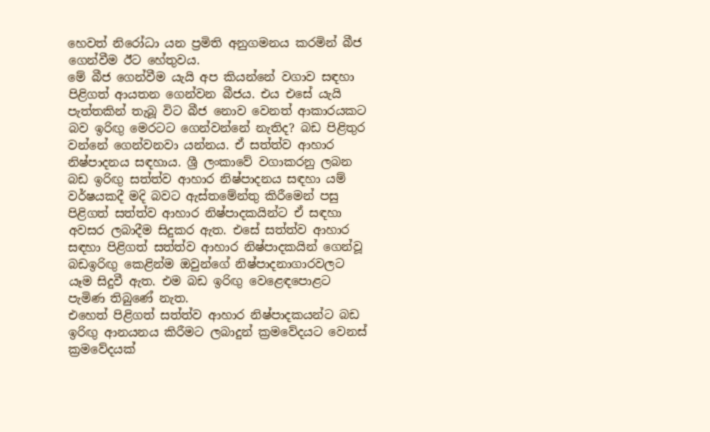හෙවත් නිරෝධා යන ප්‍රමිති අනුගමනය කරමින් බීජ ගෙන්වීම ඊට හේතුවය.
මේ බීජ ගෙන්වීම යැයි අප කියන්නේ වගාව සඳහා පිළිගත් ආයතන ගෙන්වන බීජය. එය එසේ යැයි පැත්තකින් තැබූ විට බීජ නොව වෙනත් ආකාරයකට බව ඉරිඟු මෙරටට ගෙන්වන්නේ නැතිද? බඩ පිළිතුර වන්නේ ගෙන්වනවා යන්නය. ඒ සත්ත්ව ආහාර නිෂ්පාදනය සඳහාය. ශ්‍රී ලංකාවේ වගාකරනු ලබන බඩ ඉරිඟු සත්ත්ව ආහාර නිෂ්පාදනය සඳහා යම් වර්ෂයකදී මදි බවට ඇස්තමේන්තු කිරීමෙන් පසු පිළිගත් සත්ත්ව ආහාර නිෂ්පාදකයින්ට ඒ සඳහා අවසර ලබාදීම සිදුකර ඇත. එසේ සත්ත්ව ආහාර සඳහා පිළිගත් සත්ත්ව ආහාර නිෂ්පාදකයින් ගෙන්වූ බඩඉරිඟු කෙළින්ම ඔවුන්ගේ නිෂ්පාදනාගාරවලට යෑම සිදුවී ඇත. එම බඩ ඉරිඟු වෙළෙඳපොළට පැමිණ තිබුණේ නැත.
එහෙත් පිළිගත් සත්ත්ව ආහාර නිෂ්පාදකයන්ට බඩ ඉරිඟු ආනයනය කිරීමට ලබාදුන් ක්‍රමවේදයට වෙනස් ක්‍රමවේදයක්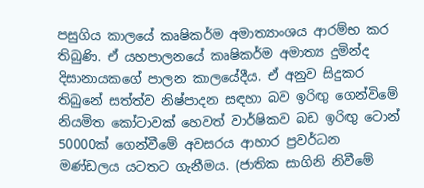පසුගිය කාලයේ කෘෂිකර්ම අමාත්‍යාංශය ආරම්භ කර තිබුණි. ඒ යහපාලනයේ කෘෂිකර්ම අමාත්‍ය දුමින්ද දිසානායකගේ පාලන කාලයේදීය. ඒ අනුව සිදුකර තිබුනේ සත්ත්ව නිෂ්පාදන සඳහා බව ඉරිඟු ගෙන්විමේ නියමිත කෝටාවක් හෙවත් වාර්ෂිකව බඩ ඉරිඟු ටොන් 50000ක් ගෙන්වීමේ අවසරය ආහාර ප්‍රවර්ධන මණ්ඩලය යටතට ගැනීමය. (ජාතික සාගිනි නිවීමේ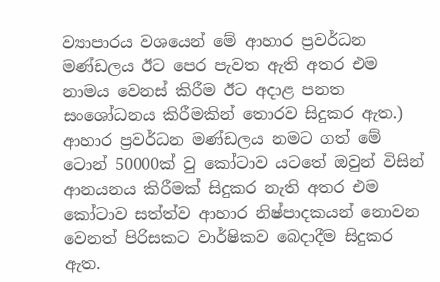ව්‍යාපාරය වශයෙන් මේ ආහාර ප්‍රවර්ධන මණ්ඩලය ඊට පෙර පැවත ඇති අතර එම නාමය වෙනස් කිරීම ඊට අදාළ පනත සංශෝධනය කිරීමකින් තොරව සිදුකර ඇත.)
ආහාර ප්‍රවර්ධන මණ්ඩලය නමට ගත් මේ ටොන් 50000ක් වු කෝටාව යටතේ ඔවුන් විසින් ආනයනය කිරීමක් සිදුකර නැති අතර එම කෝටාව සත්ත්ව ආහාර නිෂ්පාදකයන් නොවන වෙනත් පිරිසකට වාර්ෂිකව බෙදාදීම සිදුකර ඇත.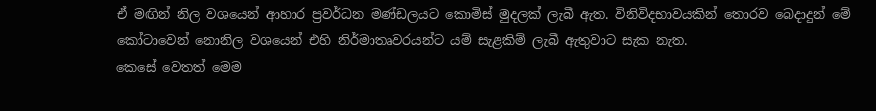ඒ මඟින් නිල වශයෙන් ආහාර ප්‍රවර්ධන මණ්ඩලයට කොමිස් මුදලක් ලැබී ඇත. විනිවිදභාවයකින් තොරව බෙදාදුන් මේ කෝටාවෙන් නොනිල වශයෙන් එහි නිර්මාතෘවරයන්ට යම් සැළකිම් ලැබී ඇතුවාට සැක නැත.
කෙසේ වෙතත් මෙම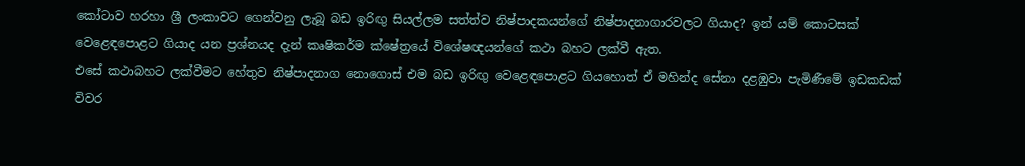කෝටාව හරහා ශ්‍රී ලංකාවට ගෙන්වනු ලැබූ බඩ ඉරිඟු සියල්ලම සත්ත්ව නිෂ්පාදකයන්ගේ නිෂ්පාදනාගාරවලට ගියාද? ඉන් යම් කොටසක් වෙළෙඳපොළට ගියාද යන ප්‍රශ්නයද දැන් කෘෂිකර්ම ක්ෂේත්‍රයේ විශේෂඥයන්ගේ කථා බහට ලක්වී ඇත.
එසේ කථාබහට ලක්වීමට හේතුව නිෂ්පාදනාග නොගොස් එම බඩ ඉරිඟු වෙළෙඳපොළට ගියහොත් ඒ මහින්ද සේනා දළඹුවා පැමිණීමේ ඉඩකඩක් විවර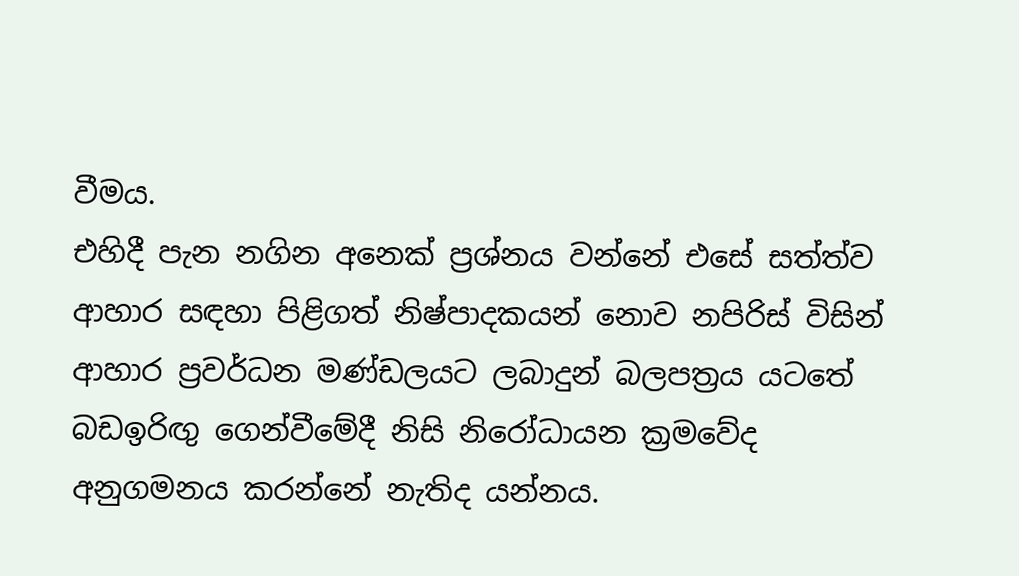වීමය.
එහිදී පැන නගින අනෙක් ප්‍රශ්නය වන්නේ එසේ සත්ත්ව ආහාර සඳහා පිළිගත් නිෂ්පාදකයන් නොව නපිරිස් විසින් ආහාර ප්‍රවර්ධන මණ්ඩලයට ලබාදුන් බලපත්‍රය යටතේ බඩඉරිඟු ගෙන්වීමේදී නිසි නිරෝධායන ක්‍රමවේද අනුගමනය කරන්නේ නැතිද යන්නය.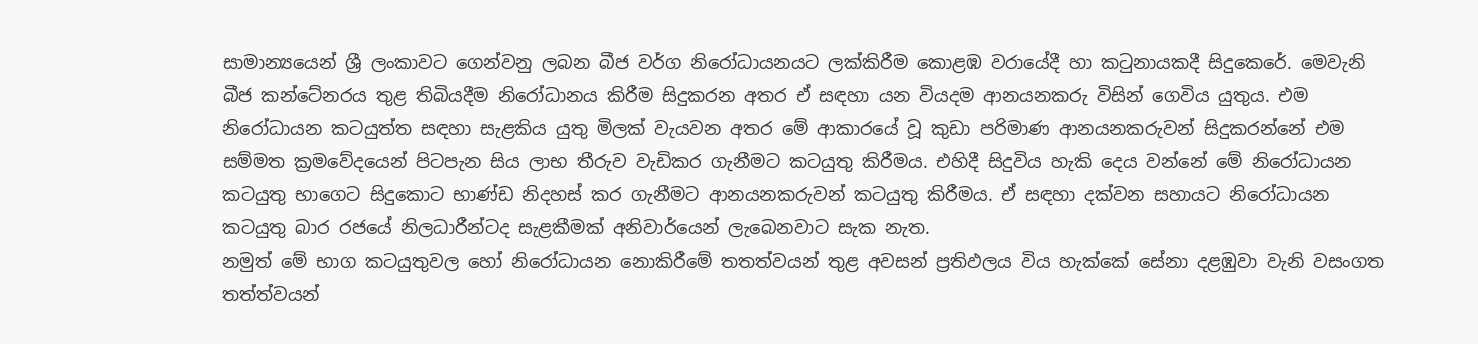සාමාන්‍යයෙන් ශ්‍රී ලංකාවට ගෙන්වනු ලබන බීජ වර්ග නිරෝධායනයට ලක්කිරීම කොළඹ වරායේදී හා කටුනායකදී සිදුකෙරේ. මෙවැනි බීජ කන්ටේනරය තුළ තිබියදීම නිරෝධානය කිරීම සිදුකරන අතර ඒ සඳහා යන වියදම ආනයනකරු විසින් ගෙවිය යුතුය. එම නිරෝධායන කටයුත්ත සඳහා සැළකිය යුතු මිලක් වැයවන අතර මේ ආකාරයේ වූ කුඩා පරිමාණ ආනයනකරුවන් සිදුකරන්නේ එම සම්මත ක්‍රමවේදයෙන් පිටපැන සිය ලාභ තීරුව වැඩිකර ගැනීමට කටයුතු කිරීමය. එහිදී සිදුවිය හැකි දෙය වන්නේ මේ නිරෝධායන කටයුතු භාගෙට සිදුකොට භාණ්ඩ නිදහස් කර ගැනීමට ආනයනකරුවන් කටයුතු කිරීමය. ඒ සඳහා දක්වන සහායට නිරෝධායන කටයුතු බාර රජයේ නිලධාරීන්ටද සැළකීමක් අනිවාර්යෙන් ලැබෙනවාට සැක නැත.
නමුත් මේ භාග කටයුතුවල හෝ නිරෝධායන නොකිරීමේ තතත්වයන් තුළ අවසන් ප්‍රතිඵලය විය හැක්කේ සේනා දළඹුවා වැනි වසංගත තත්ත්වයන්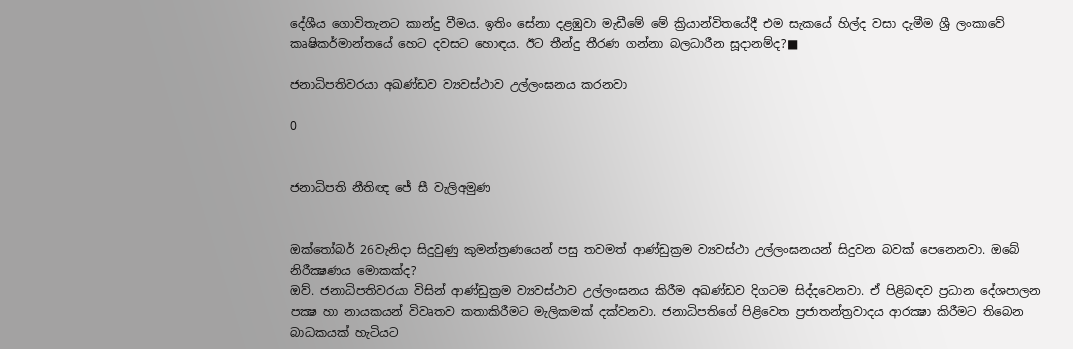දේශීය ගොවිතැනට කාන්දු වීමය. ඉතිං සේනා දළඹුවා මැඩීමේ මේ ක්‍රියාන්විතයේදී එම සැකයේ හිල්ද වසා දැමීම ශ්‍රී ලංකාවේ කෘෂිකර්මාන්තයේ හෙට දවසට හොඳය. ඊට තීන්දු තීරණ ගන්නා බලධාරීන සූදානම්ද?■

ජනාධිපතිවරයා අඛණ්ඩව ව්‍යවස්ථාව උල්ලංඝනය කරනවා

0


ජනාධිපති නීතිඥ ජේ සී වැලිඅමුණ


ඔක්තෝබර් 26වැනිදා සිදුවුණු කුමන්ත්‍රණයෙන් පසු තවමත් ආණ්ඩුක්‍රම ව්‍යවස්ථා උල්ලංඝනයන් සිදුවන බවක් පෙනෙනවා. ඔබේ නිරීක්‍ෂණය මොකක්ද?
ඔව්. ජනාධිපතිවරයා විසින් ආණ්ඩුක්‍රම ව්‍යවස්ථාව උල්ලංඝනය කිරීම අඛණ්ඩව දිගටම සිද්දවෙනවා. ඒ පිළිබඳව ප්‍රධාන දේශපාලන පක්‍ෂ හා නායකයන් විවෘතව කතාකිරීමට මැලිකමක් දක්වනවා. ජනාධිපතිගේ පිළිවෙත ප්‍රජාතන්ත්‍රවාදය ආරක්‍ෂා කිරීමට තිබෙන බාධකයක් හැටියට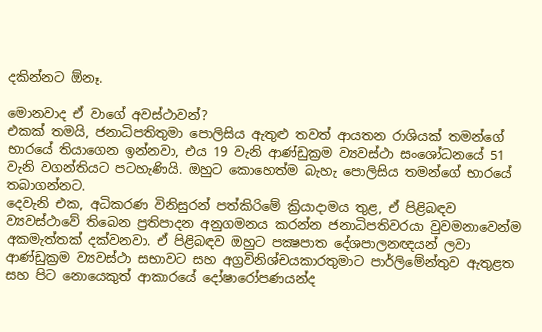දකින්නට ඕනෑ.

මොනවාද ඒ වාගේ අවස්ථාවන්?
එකක් තමයි, ජනාධිපතිතුමා පොලිසිය ඇතුළු තවත් ආයතන රාශියක් තමන්ගේ භාරයේ තියාගෙන ඉන්නවා, එය 19 වැනි ආණ්ඩුක්‍රම ව්‍යවස්ථා සංශෝධනයේ 51 වැනි වගන්තියට පටහැණියි. ඔහුට කොහෙත්ම බැහැ පොලිසිය තමන්ගේ භාරයේ තබාගන්නට.
දෙවැනි එක, අධිකරණ විනිසුරන් පත්කිරිමේ ක්‍රියාදාමය තුළ, ඒ පිළිබඳව ව්‍යවස්ථාවේ තිබෙන ප්‍රතිපාදන අනුගමනය කරන්න ජනාධිපතිවරයා වුවමනාවෙන්ම අකමැත්තක් දක්වනවා. ඒ පිළිබඳව ඔහුට පක්‍ෂපාත දේශපාලනඥයන් ලවා ආණ්ඩුක්‍රම ව්‍යවස්ථා සභාවට සහ අග්‍රවිනිශ්චයකාරතුමාට පාර්ලිමේන්තුව ඇතුළත සහ පිට නොයෙකුත් ආකාරයේ දෝෂාරෝපණයන්ද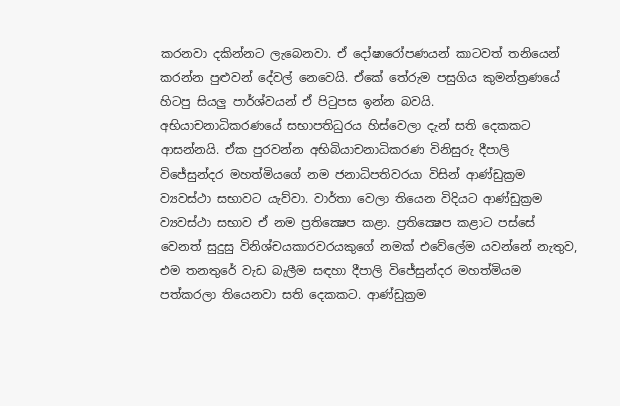කරනවා දකින්නට ලැබෙනවා. ඒ දෝෂාරෝපණයන් කාටවත් තනියෙන් කරන්න පුළුවන් දේවල් නෙවෙයි. ඒකේ තේරුම පසුගිය කුමන්ත්‍රණයේ හිටපු සියලු පාර්ශ්වයන් ඒ පිටුපස ඉන්න බවයි.
අභියාචනාධිකරණයේ සභාපතිධුරය හිස්වෙලා දැන් සති දෙකකට ආසන්නයි. ඒක පුරවන්න අභිබියාචනාධිකරණ විනිසුරු දීපාලි විජේසුන්දර මහත්මියගේ නම ජනාධිපතිවරයා විසින් ආණ්ඩුක්‍රම ව්‍යවස්ථා සභාවට යැව්වා. වාර්තා වෙලා තියෙන විදියට ආණ්ඩුක්‍රම ව්‍යවස්ථා සභාව ඒ නම ප්‍රතික්‍ෂෙප කළා. ප්‍රතික්‍ෂෙප කළාට පස්සේ වෙනත් සුදුසු විනිශ්චයකාරවරයකුගේ නමක් එවේලේම යවන්නේ නැතුව, එම තනතුරේ වැඩ බැලීම සඳහා දීපාලි විජේසුන්දර මහත්මියම පත්කරලා තියෙනවා සති දෙකකට. ආණ්ඩුක්‍රම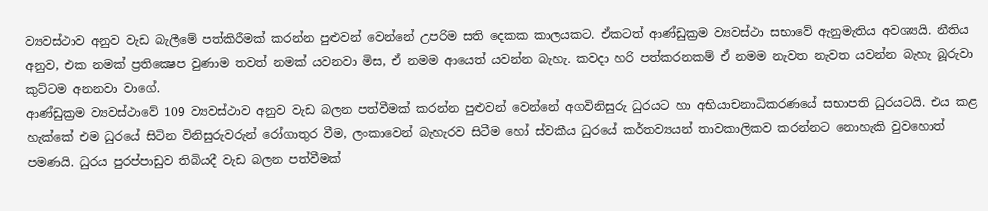ව්‍යවස්ථාව අනුව වැඩ බැලීමේ පත්කිරීමක් කරන්න පුළුවන් වෙන්නේ උපරිම සති දෙකක කාලයකට. ඒකටත් ආණ්ඩුක්‍රම ව්‍යවස්ථා සභාවේ ඇනුමැතිය අවශ්‍යයි. නීතිය අනුව, එක නමක් ප්‍රතික්‍ෂෙප වුණාම තවත් නමක් යවනවා මිස, ඒ නමම ආයෙත් යවන්න බැහැ. කවදා හරි පත්කරනකම් ඒ නමම නැවත නැවත යවන්න බැහැ බූරුවා කුට්ටම අනනවා වාගේ.
ආණ්ඩුක්‍රම ව්‍යවස්ථාවේ 109 ව්‍යවස්ථාව අනුව වැඩ බලන පත්වීමක් කරන්න පුළුවන් වෙන්නේ අගවිනිසුරු ධුරයට හා අභියාචනාධිකරණයේ සභාපති ධුරයටයි. එය කළ හැක්කේ එම ධුරයේ සිටින විනිසුරුවරුන් රෝගාතුර වීම, ලංකාවෙන් බැහැරව සිටීම හෝ ස්වකීය ධුරයේ කර්තව්‍යයන් තාවකාලිකව කරන්නට නොහැකි වුවහොත් පමණයි. ධුරය පුරප්පාඩුව තිබියදී වැඩ බලන පත්වීමක්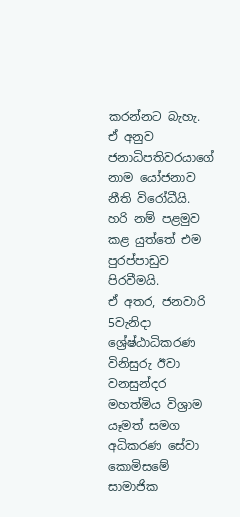කරන්නට බැහැ. ඒ අනුව ජනාධිපතිවරයාගේ නාම යෝජනාව නීති විරෝධීයි. හරි නම් පළමුව කළ යුත්තේ එම පුරප්පාඩුව පිරවීමයි.
ඒ අතර, ජනවාරි 5වැනිදා ශ්‍රේෂ්ඨාධිකරණ විනිසුරු ඊවා වනසුන්දර මහත්මිය විශ්‍රාම යෑමත් සමග අධිකරණ සේවා කොමිසමේ සාමාජික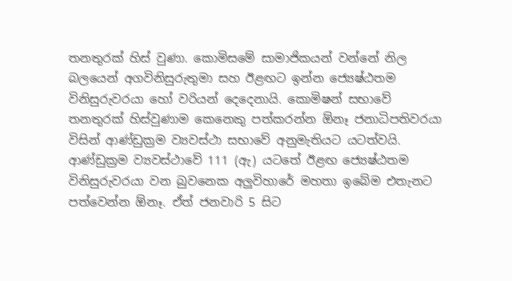තනතුරක් හිස් වුණා. කොමිසමේ සාමාජිකයන් වන්නේ නිල බලයෙන් අගවිනිසුරුතුමා සහ ඊළඟට ඉන්න ජ්‍යෙෂ්ඨතම විනිසුරුවරයා හෝ වරියන් දෙදෙනායි. කොමිෂන් සභාවේ තනතුරක් හිස්වුණාම කෙනෙකු පත්කරන්න ඕනෑ ජනාධිපතිවරයා විසින් ආණ්ඩුක්‍රම ව්‍යවස්ථා සභාවේ අනුමැතියට යටත්වයි. ආණ්ඩුක්‍රම ව්‍යවස්ථාවේ 111 (ඇ) යටතේ ඊළඟ ජ්‍යෙෂ්ඨතම විනිසුරුවරයා වන බුවනෙක අලුවිහාරේ මහතා ඉබේම එතැනට පත්වෙන්න ඕනෑ. ඒත් ජනවාරි 5 සිට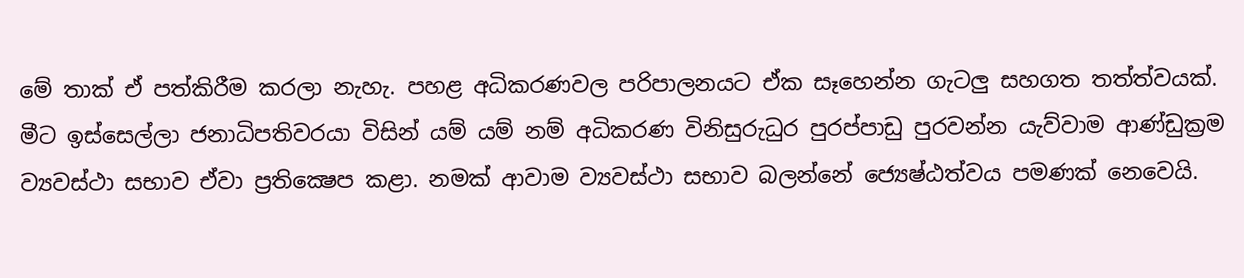මේ තාක් ඒ පත්කිරීම කරලා නැහැ. පහළ අධිකරණවල පරිපාලනයට ඒක සෑහෙන්න ගැටලු සහගත තත්ත්වයක්.
මීට ඉස්සෙල්ලා ජනාධිපතිවරයා විසින් යම් යම් නම් අධිකරණ විනිසුරුධුර පුරප්පාඩු පුරවන්න යැව්වාම ආණ්ඩුක්‍රම ව්‍යවස්ථා සභාව ඒවා ප්‍රතික්‍ෂෙප කළා. නමක් ආවාම ව්‍යවස්ථා සභාව බලන්නේ ජ්‍යෙෂ්ඨත්වය පමණක් නෙවෙයි.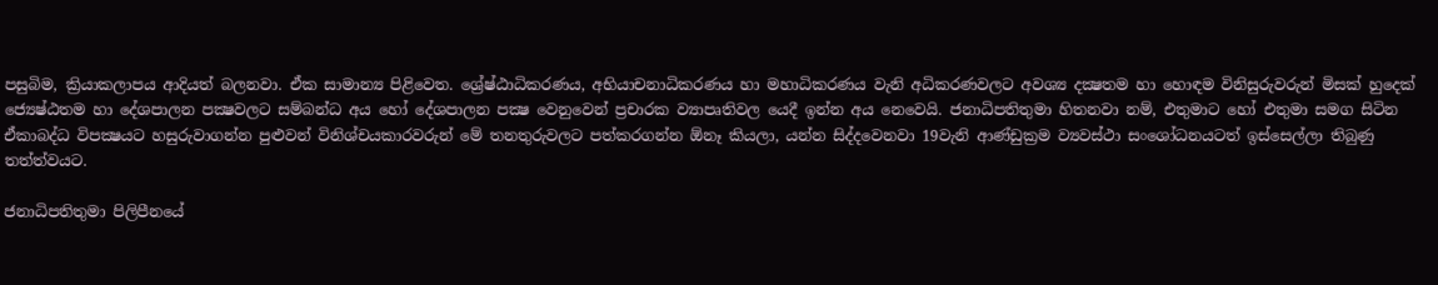පසුබිම, ක්‍රියාකලාපය ආදියත් බලනවා. ඒක සාමාන්‍ය පිළිවෙත. ශ්‍රේෂ්ඨාධිකරණය, අභියාචනාධිකරණය හා මහාධිකරණය වැනි අධිකරණවලට අවශ්‍ය දක්‍ෂතම හා හොඳම විනිසුරුවරුන් මිසක් හුදෙක් ජ්‍යෙෂ්ඨතම හා දේශපාලන පක්‍ෂවලට සම්බන්ධ අය හෝ දේශපාලන පක්‍ෂ වෙනුවෙන් ප්‍රචාරක ව්‍යාපෘතිවල යෙදී ඉන්න අය නෙවෙයි. ජනාධිපතිතුමා හිතනවා නම්, එතුමාට හෝ එතුමා සමග සිටින ඒකාබද්ධ විපක්‍ෂයට හසුරුවාගන්න පුළුවන් විනිශ්චයකාරවරුන් මේ තනතුරුවලට පත්කරගන්න ඕනෑ කියලා, යන්න සිද්දවෙනවා 19වැනි ආණ්ඩුක්‍රම ව්‍යවස්ථා සංශෝධනයටත් ඉස්සෙල්ලා තිබුණු තත්ත්වයට.

ජනාධිපතිතුමා පිලිපීනයේ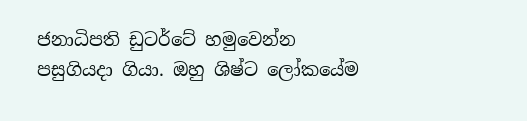ජනාධිපති ඩුටර්ටේ හමුවෙන්න පසුගියදා ගියා. ඔහු ශිෂ්ට ලෝකයේම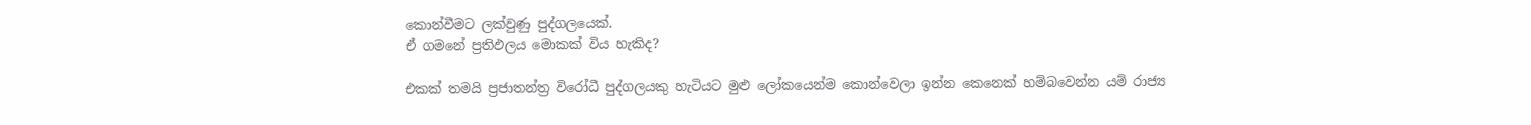කොන්වීමට ලක්වුණු පුද්ගලයෙක්.
ඒ ගමනේ ප්‍රතිඵලය මොකක් විය හැකිද?

එකක් තමයි ප්‍රජාතන්ත්‍ර විරෝධී පුද්ගලයකු හැටියට මුළු ලෝකයෙන්ම කොන්වෙලා ඉන්න කෙනෙක් හම්බවෙන්න යම් රාජ්‍ය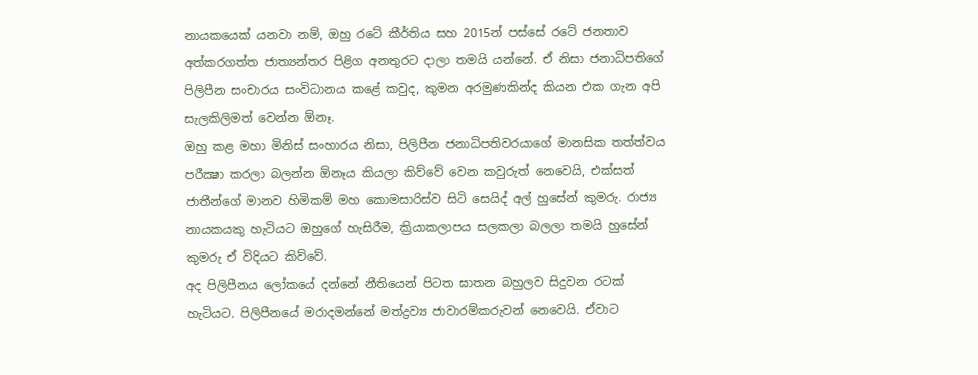නායකයෙක් යනවා නම්, ඔහු රටේ කීර්තිය සහ 2015න් පස්සේ රටේ ජනතාව අත්කරගත්ත ජාත්‍යන්තර පිළිග අනතුරට දාලා තමයි යන්නේ. ඒ නිසා ජනාධිපතිගේ පිලිපීන සංචාරය සංවිධානය කළේ කවුද, කුමන අරමුණකින්ද කියන එක ගැන අපි සැලකිලිමත් වෙන්න ඕනෑ.
ඔහු කළ මහා මිනිස් සංහාරය නිසා, පිලිපීන ජනාධිපතිවරයාගේ මානසික තත්ත්වය පරීක්‍ෂා කරලා බලන්න ඕනෑය කියලා කිව්වේ වෙන කවුරුත් නෙවෙයි, එක්සත් ජාතීන්ගේ මානව හිමිකම් මහ කොමසාරිස්ව සිටි සෙයිද් අල් හුසේන් කුමරු. රාජ්‍ය නායකයකු හැටියට ඔහුගේ හැසිරීම, ක්‍රියාකලාපය සලකලා බලලා තමයි හුසේන් කුමරු ඒ විදියට කිව්වේ.
අද පිලිපීනය ලෝකයේ දන්නේ නීතියෙන් පිටත ඝාතන බහුලව සිදුවන රටක් හැටියට. පිලිපීනයේ මරාදමන්නේ මත්ද්‍රව්‍ය ජාවාරම්කරුවන් නෙවෙයි. ඒවාට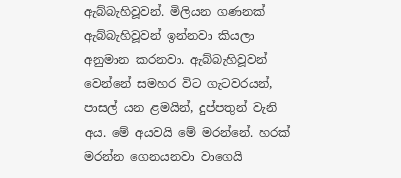ඇබ්බැහිවූවන්. මිලියන ගණනක් ඇබ්බැහිවූවන් ඉන්නවා කියලා අනුමාන කරනවා. ඇබ්බැහිවූවන් වෙන්නේ සමහර විට ගැටවරයන්, පාසල් යන ළමයින්, දුප්පතුන් වැනි අය. මේ අයවයි මේ මරන්නේ. හරක් මරන්න ගෙනයනවා වාගෙයි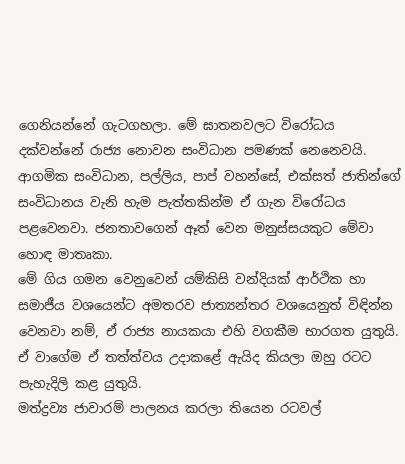ගෙනියන්නේ ගැටගහලා. මේ ඝාතනවලට විරෝධය දක්වන්නේ රාජ්‍ය නොවන සංවිධාන පමණක් නෙනෙවයි. ආගමික සංවිධාන, පල්ලිය, පාප් වහන්සේ, එක්සත් ජාතින්ගේ සංවිධානය වැනි හැම පැත්තකින්ම ඒ ගැන විරෝධය පළවෙනවා. ජනතාවගෙන් ඈත් වෙන මනුස්සයකුට මේවා හොඳ මාතෘකා.
මේ ගිය ගමන වෙනුවෙන් යම්කිසි වන්දියක් ආර්ථික හා සමාජීය වශයෙන්ට අමතරව ජාත්‍යන්තර වශයෙනුත් විඳින්න වෙනවා නම්, ඒ රාජ්‍ය නායකයා එහි වගකීම භාරගත යුතුයි. ඒ වාගේම ඒ තත්ත්වය උදාකළේ ඇයිද කියලා ඔහු රටට පැහැදිලි කළ යුතුයි.
මත්ද්‍රව්‍ය ජාවාරම් පාලනය කරලා තියෙන රටවල්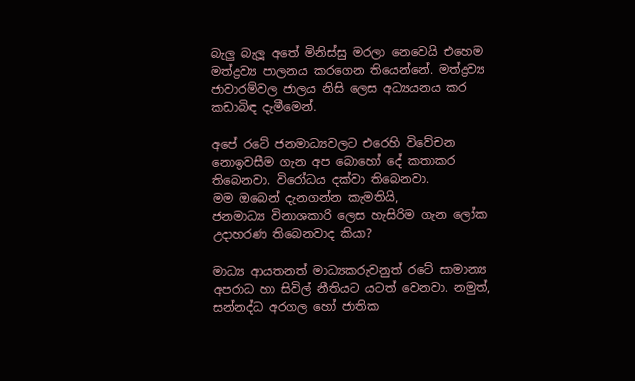බැලු බැලූ අතේ මිනිස්සු මරලා නෙවෙයි එහෙම මත්ද්‍රව්‍ය පාලනය කරගෙන තියෙන්නේ. මත්ද්‍රව්‍ය ජාවාරම්වල ජාලය නිසි ලෙස අධ්‍යයනය කර කඩාබිඳ දැමීමෙන්.

අපේ රටේ ජනමාධ්‍යවලට එරෙහි විවේචන නොඉවසීම ගැන අප බොහෝ දේ කතාකර තිබෙනවා. විරෝධය දක්වා තිබෙනවා.
මම ඔබෙන් දැනගන්න කැමතියි,
ජනමාධ්‍ය විනාශකාරි ලෙස හැසිරිම ගැන ලෝක උදාහරණ තිබෙනවාද කියා?

මාධ්‍ය ආයතනත් මාධ්‍යකරුවනුත් රටේ සාමාන්‍ය අපරාධ හා සිවිල් නීතියට යටත් වෙනවා. නමුත්, සන්නද්ධ අරගල හෝ ජාතික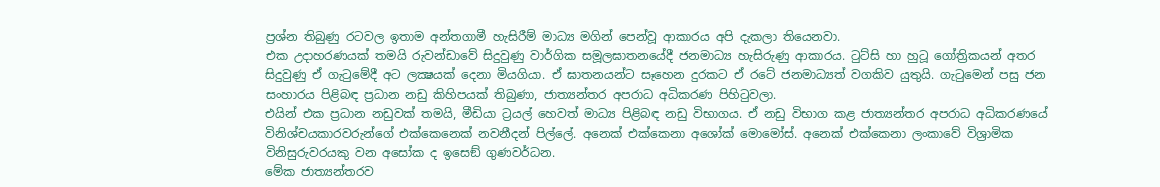ප්‍රශ්න තිබුණු රටවල ඉතාම අන්තගාමී හැසිරීම් මාධ්‍ය මගින් පෙන්වූ ආකාරය අපි දැකලා තියෙනවා.
එක උදාහරණයක් තමයි රුවන්ඩාවේ සිදුවුණු වාර්ගික සමූලඝාතනයේදී ජනමාධ්‍ය හැසිරුණු ආකාරය. ටුට්සි හා හුටූ ගෝත්‍රිකයන් අතර සිදුවුණු ඒ ගැටුමේදී අට ලක්‍ෂයක් දෙනා මියගියා. ඒ ඝාතනයන්ට සෑහෙන දුරකට ඒ රටේ ජනමාධ්‍යත් වගකිව යුතුයි. ගැටුමෙන් පසු ජන සංහාරය පිළිබඳ ප්‍රධාන නඩු කිහිපයක් තිබුණා, ජාත්‍යන්තර අපරාධ අධිකරණ පිහිටුවලා.
එයින් එක ප්‍රධාන නඩුවක් තමයි, මීඩියා ට්‍රයල් හෙවත් මාධ්‍ය පිළිබඳ නඩු විභාගය. ඒ නඩු විභාග කළ ජාත්‍යන්තර අපරාධ අධිකරණයේ විනිශ්චයකාරවරුන්ගේ එක්කෙනෙක් නවනීදන් පිල්ලේ. අනෙක් එක්කෙනා අශෝක් මොමෝස්. අනෙක් එක්කෙනා ලංකාවේ විශ්‍රාමික විනිසුරුවරයකු වන අසෝක ද ඉසෙඞ් ගුණවර්ධන.
මේක ජාත්‍යන්තරව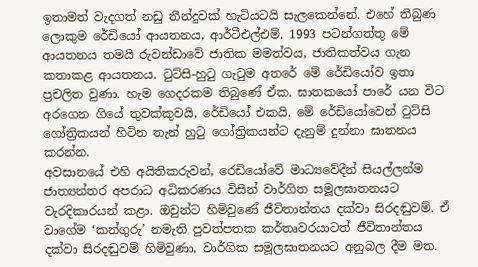ඉතාමත් වැදගත් නඩු තීන්දුවක් හැටියටයි සැලකෙන්නේ. එහේ තිබුණ ලොකුම රේඩියෝ ආයතනය, ආර්ටීඑල්එම්. 1993 පටන්ගත්තු මේ ආයතනය තමයි රුවන්ඩාවේ ජාතික මමත්වය, ජාතිකත්වය ගැන කතාකළ ආයතනය. ටුට්සි-හුටු ගැටුම අතරේ මේ රේඩියෝව ඉතා ප්‍රචලිත වුණා. හැම ගෙදරකම තිබුණේ ඒක. ඝාතකයෝ පාරේ යන විට අරගෙන ගියේ තුවක්කුවයි, රේඩියෝ එකයි. මේ රේඩියෝවෙන් ටුට්සි ගෝත්‍රිකයන් හිටින තැන් හුටු ගෝත්‍රිකයන්ට දැනුම් දුන්නා ඝාතනය කරන්න.
අවසානයේ එහි අයිතිකරුවන්, රෙඩියෝවේ මාධ්‍යවේදීන් සියල්ලන්ම ජාත්‍යන්තර අපරාධ අධිකරණය විසින් වාර්ගිත සමූලඝාතනයට වැරදිකාරයන් කළා. ඔවුන්ට හිමිවුණේ ජීවිතාන්තය දක්වා සිරදඬුවම්. ඒ වාගේම ‘කන්ගුරු’ නමැති පුවත්පතක කර්තෘවරයාටත් ජීවිතාන්තය දක්වා සිරදඬුවම් හිමිවුණා, වාර්ගික සමූලඝාතනයට අනුබල දීම මත.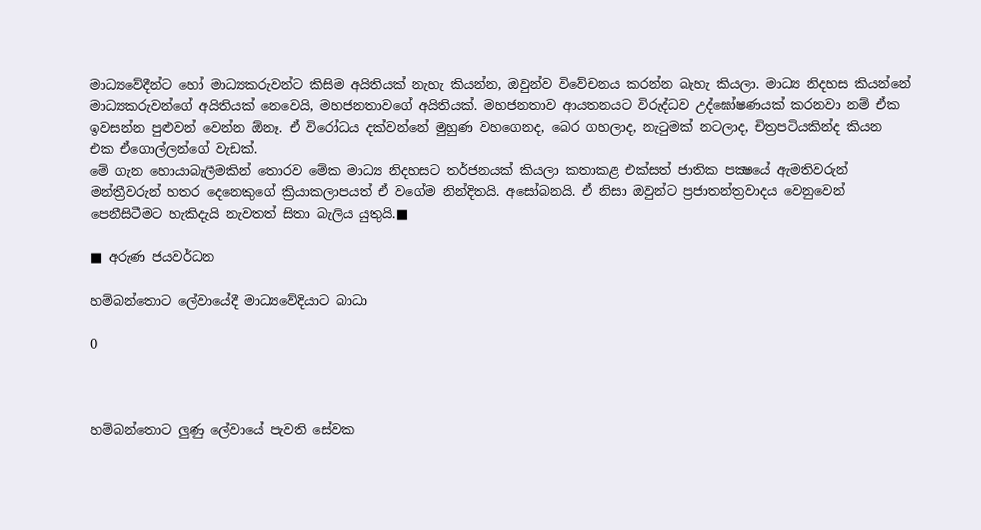මාධ්‍යවේදීන්ට හෝ මාධ්‍යකරුවන්ට කිසිම අයිතියක් නැහැ කියන්න, ඔවුන්ව විවේචනය කරන්න බැහැ කියලා. මාධ්‍ය නිදහස කියන්නේ මාධ්‍යකරුවන්ගේ අයිතියක් නෙවෙයි, මහජනතාවගේ අයිතියක්. මහජනතාව ආයතනයට විරුද්ධව උද්ඝෝෂණයක් කරනවා නම් ඒක ඉවසන්න පුළුවන් වෙන්න ඕනෑ. ඒ විරෝධය දක්වන්නේ මුහුණ වහගෙනද, බෙර ගහලාද, නැටුමක් නටලාද, චිත්‍රපටියකින්ද කියන එක ඒගොල්ලන්ගේ වැඩක්.
මේ ගැන හොයාබැලීමකින් තොරව මේක මාධ්‍ය නිදහසට තර්ජනයක් කියලා කතාකළ එක්සත් ජාතික පක්‍ෂයේ ඇමතිවරුන් මන්ත්‍රීවරුන් හතර දෙනෙකුගේ ක්‍රියාකලාපයත් ඒ වගේම නින්දිතයි. අසෝබනයි. ඒ නිසා ඔවුන්ට ප්‍රජාතන්ත්‍රවාදය වෙනුවෙන් පෙනීසිටීමට හැකිදැයි නැවතත් සිතා බැලිය යුතුයි.■

■ අරුණ ජයවර්ධන

හම්බන්තොට ලේවායේදී මාධ්‍යවේදියාට බාධා

0



හම්බන්තොට ලු‍ණු ලේවායේ පැවති සේවක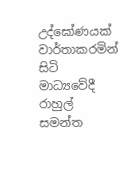උද්ඝෝණයක් වාර්තාකරමින් සිටි මාධ්‍යවේදී රාහුල් සමන්ත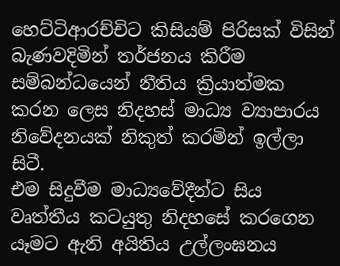හෙට්ටිආරච්චිට කිසියම් පිරිසක් විසින් බැණවදිමින් තර්ජනය කිරීම සම්බන්ධයෙන් නීතිය ක්‍රියාත්මක කරන ලෙස නිදහස් මාධ්‍ය ව්‍යාපාරය නිවේදනයක් නිකුත් කරමින් ඉල්ලා සිටී.
එම සිදුවීම මාධ්‍යවේදීන්ට සිය වෘත්තීය කටයුතු නිදහසේ කරගෙන යෑමට ඇති අයිතිය උල්ලංඝනය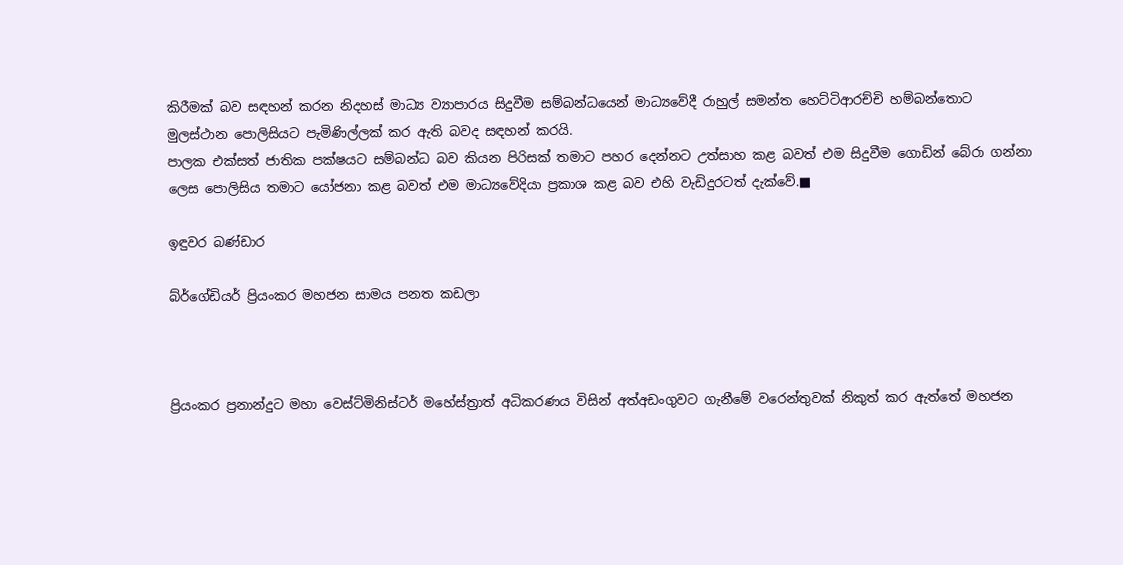කිරීමක් බව සඳහන් කරන නිදහස් මාධ්‍ය ව්‍යාපාරය සිදුවීම සම්බන්ධයෙන් මාධ්‍යවේදී රාහුල් සමන්ත හෙට්ටිආරච්චි හම්බන්තොට මුලස්ථාන පොලිසියට පැමිණිල්ලක් කර ඇති බවද සඳහන් කරයි.
පාලක එක්සත් ජාතික පක්ෂයට සම්බන්ධ බව කියන පිරිසක් තමාට පහර දෙන්නට උත්සාහ කළ බවත් එම සිදුවීම ගොඩින් බේරා ගන්නා ලෙස පොලිසිය තමාට යෝජනා කළ බවත් එම මාධ්‍යවේදියා ප්‍රකාශ කළ බව එහි වැඩිදුරටත් දැක්වේ.■

ඉඳුවර බණ්ඩාර

බ්ර්ගේඩියර් ප්‍රියංකර මහජන සාමය පනත කඩලා



ප්‍රියංකර ප්‍රනාන්දුට මහා වෙස්ට්මිනිස්ටර් මහේස්ත්‍රාත් අධිකරණය විසින් අත්අඩංගුවට ගැනීමේ වරෙන්තුවක් නිකුත් කර ඇත්තේ මහජන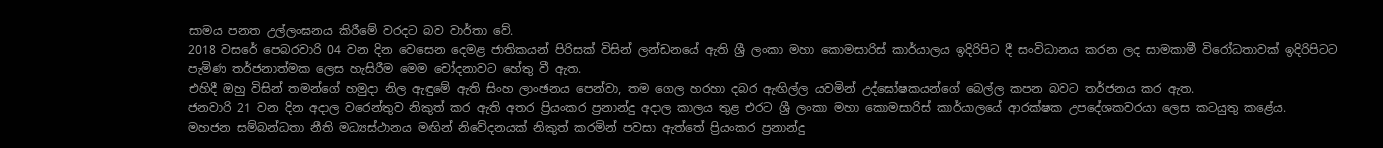සාමය පනත උල්ලංඝනය කිරීමේ වරදට බව වාර්තා වේ.
2018 වසරේ පෙබරවාරි 04 වන දින වෙසෙන දෙමළ ජාතිකයන් පිරිසක් විසින් ලන්ඩනයේ ඇති ශ්‍රී ලංකා මහා කොමසාරිස් කාර්යාලය ඉදිරිපිට දී සංවිධානය කරන ලද සාමකාමී විරෝධතාවක් ඉදිරිපිටට පැමිණ තර්ජනාත්මක ලෙස හැසිරීම මෙම චෝදනාවට හේතු වී ඇත.
එහිදී ඔහු විසින් තමන්ගේ හමුදා නිල ඇඳුමේ ඇති සිංහ ලාංඡනය පෙන්වා, තම ගෙල හරහා දබර ඇඟිල්ල යවමින් උද්ඝෝෂකයන්ගේ බෙල්ල කපන බවට තර්ජනය කර ඇත.
ජනවාරි 21 වන දින අදාල වරෙන්තුව නිකුත් කර ඇති අතර ප්‍රියංකර ප්‍රනාන්දු අදාල කාලය තුළ එරට ශ්‍රී ලංකා මහා කොමසාරිස් කාර්යාලයේ ආරක්ෂක උපදේශකවරයා ලෙස කටයුතු කළේය.
මහජන සම්බන්ධතා නීති මධ්‍යස්ථානය මඟින් නිවේදනයක් නිකුත් කරමින් පවසා ඇත්තේ ප්‍රියංකර ප්‍රනාන්දු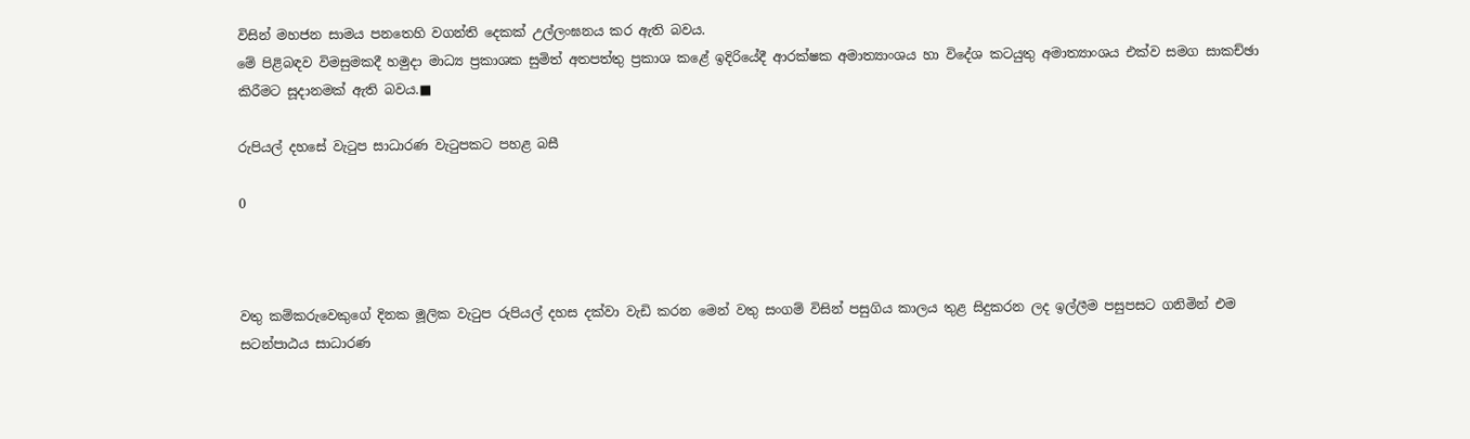විසින් මහජන සාමය පනතෙහි වගන්ති දෙකක් උල්ලංඝනය කර ඇති බවය.
මේ පිළිබඳව විමසුමකදී හමුදා මාධ්‍ය ප්‍රකාශක සුමිත් අතපත්තු ප්‍රකාශ කළේ ඉදිරියේදී ආරක්ෂක අමාත්‍යාංශය හා විදේශ කටයුතු අමාත්‍යාංශය එක්ව සමග සාකච්ඡා කිරීමට සූදානමක් ඇති බවය.■

රුපියල් දහසේ වැටුප සාධාරණ වැටුපකට පහළ බසී

0



වතු කම්කරුවෙකුගේ දිනක මූලික වැටුප රුපියල් දහස දක්වා වැඩි කරන මෙන් වතු සංගම් විසින් පසුගිය කාලය තුළ සිදුකරන ලද ඉල්ලීම පසුපසට ගනිමින් එම සටන්පාඨය සාධාරණ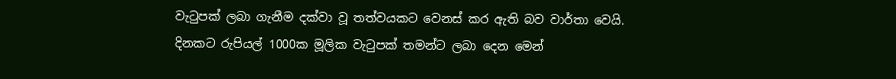වැටුපක් ලබා ගැනීම දක්වා වූ තත්වයකට වෙනස් කර ඇති බව වාර්තා වෙයි.
දිනකට රුපියල් 1000ක මූලික වැටුපක් තමන්ට ලබා දෙන මෙන්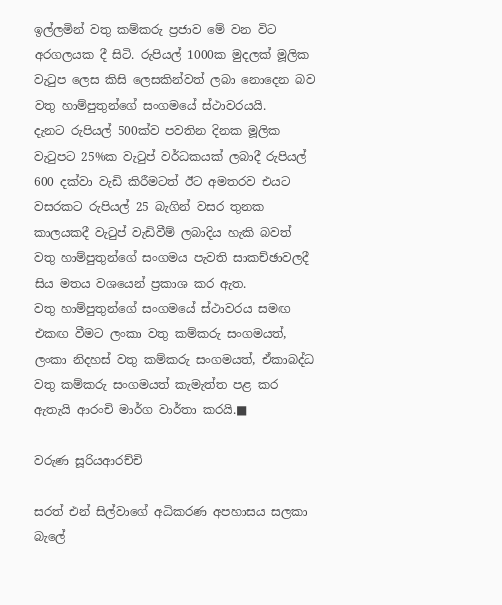ඉල්ලමින් වතු කම්කරු ප්‍රජාව මේ වන විට අරගලයක දී සිටි. රුපියල් 1000ක මුදලක් මූලික වැටුප ලෙස කිසි ලෙසකින්වත් ලබා නොදෙන බව වතු හාම්පුතුන්ගේ සංගමයේ ස්ථාවරයයි.
දැනට රුපියල් 500ක්ව පවතින දිනක මූලික වැටුපට 25%ක වැටුප් වර්ධකයක් ලබාදී රුපියල් 600 දක්වා වැඩි කිරීමටත් ඊට අමතරව එයට වසරකට රුපියල් 25 බැගින් වසර තුනක කාලයකදී වැටුප් වැඩිවීම් ලබාදිය හැකි බවත් වතු හාම්පුතුන්ගේ සංගමය පැවති සාකච්ඡාවලදී සිය මතය වශයෙන් ප්‍රකාශ කර ඇත.
වතු හාම්පුතුන්ගේ සංගමයේ ස්ථාවරය සමඟ එකඟ වීමට ලංකා වතු කම්කරු සංගමයත්, ලංකා නිදහස් වතු කම්කරු සංගමයත්, ඒකාබද්ධ වතු කම්කරු සංගමයත් කැමැත්ත පළ කර ඇතැයි ආරංචි මාර්ග වාර්තා කරයි.■

වරුණ සූරියආරච්චි

සරත් එන් සිල්වාගේ අධිකරණ අපහාසය සලකා බැලේ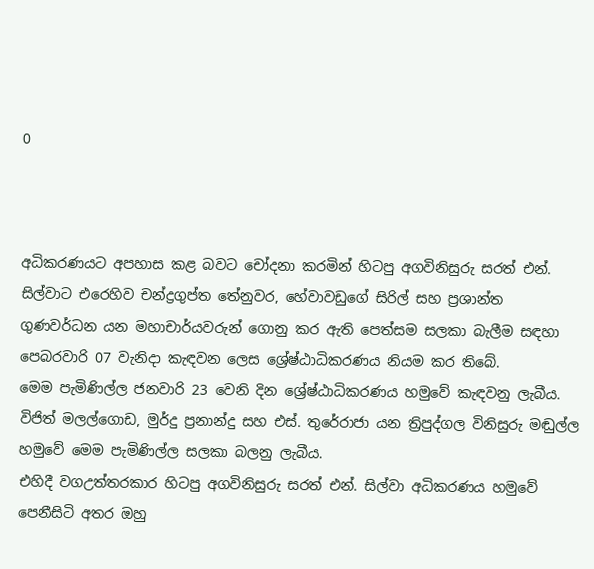0



අධිකරණයට අපහාස කළ බවට චෝදනා කරමින් හිටපු අගවිනිසුරු සරත් එන්. සිල්වාට එරෙහිව චන්ද්‍රගුප්ත තේනුවර, හේවාවඩුගේ සිරිල් සහ ප්‍රශාන්ත ගුණවර්ධන යන මහාචාර්යවරුන් ගොනු කර ඇති පෙත්සම සලකා බැලීම සඳහා පෙබරවාරි 07 වැනිදා කැඳවන ලෙස ශ්‍රේෂ්ඨාධිකරණය නියම කර තිබේ.
මෙම පැමිණිල්ල ජනවාරි 23 වෙනි දින ශ්‍රේෂ්ඨාධිකරණය හමුවේ කැඳවනු ලැබීය. විජිත් මලල්ගොඩ, මුර්දු ප්‍රනාන්දු සහ එස්. තුරේරාජා යන ත්‍රිපුද්ගල විනිසුරු මඬුල්ල හමුවේ මෙම පැමිණිල්ල සලකා බලනු ලැබීය.
එහිදී වගඋත්තරකාර හිටපු අගවිනිසුරු සරත් එන්. සිල්වා අධිකරණය හමුවේ පෙනීසිටි අතර ඔහු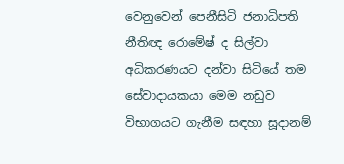වෙනුවෙන් පෙනීසිටි ජනාධිපති නීතිඥ රොමේෂ් ද සිල්වා අධිකරණයට දන්වා සිටියේ තම සේවාදායකයා මෙම නඩුව විභාගයට ගැනීම සඳහා සූදානම්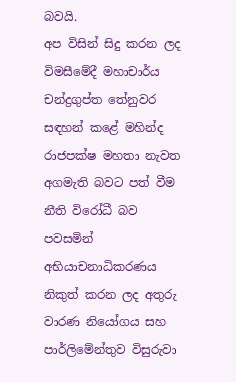බවයි.
අප විසින් සිදු කරන ලද විමසීමේදී මහාචාර්ය චන්ද්‍රගුප්ත තේනුවර සඳහන් කළේ මහින්ද රාජපක්ෂ මහතා නැවත අගමැති බවට පත් වීම නීති විරෝධී බව පවසමින් අභියාචනාධිකරණය නිකුත් කරන ලද අතුරු වාරණ නියෝගය සහ පාර්ලිමේන්තුව විසුරුවා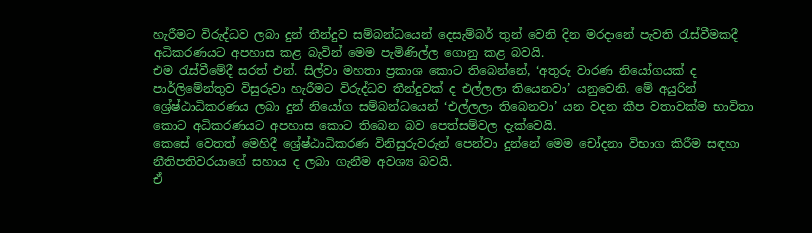හැරීමට විරුද්ධව ලබා දුන් තීන්දුව සම්බන්ධයෙන් දෙසැම්බර් තුන් වෙනි දින මරදානේ පැවති රැස්වීමකදී අධිකරණයට අපහාස කළ බැවින් මෙම පැමිණිල්ල ගොනු කළ බවයි.
එම රැස්වීමේදී සරත් එන්. සිල්වා මහතා ප්‍රකාශ කොට තිබෙන්නේ, ‘අතුරු වාරණ නියෝගයක් ද පාර්ලිමේන්තුව විසුරුවා හැරීමට විරුද්ධව තීන්දුවක් ද එල්ලලා තියෙනවා’ යනුවෙනි. මේ අයුරින් ශ්‍රේෂ්ඨාධිකරණය ලබා දුන් නියෝග සම්බන්ධයෙන් ‘එල්ලලා තිබෙනවා’ යන වදන කීප වතාවක්ම භාවිතා කොට අධිකරණයට අපහාස කොට තිබෙන බව පෙත්සම්වල දැක්වෙයි.
කෙසේ වෙතත් මෙහිදී ශ්‍රේෂ්ඨාධිකරණ විනිසුරුවරුන් පෙන්වා දුන්නේ මෙම චෝදනා විභාග කිරීම සඳහා නීතිපතිවරයාගේ සහාය ද ලබා ගැනීම අවශ්‍ය බවයි.
ඒ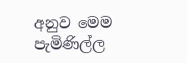අනුව මෙම පැමිණිල්ල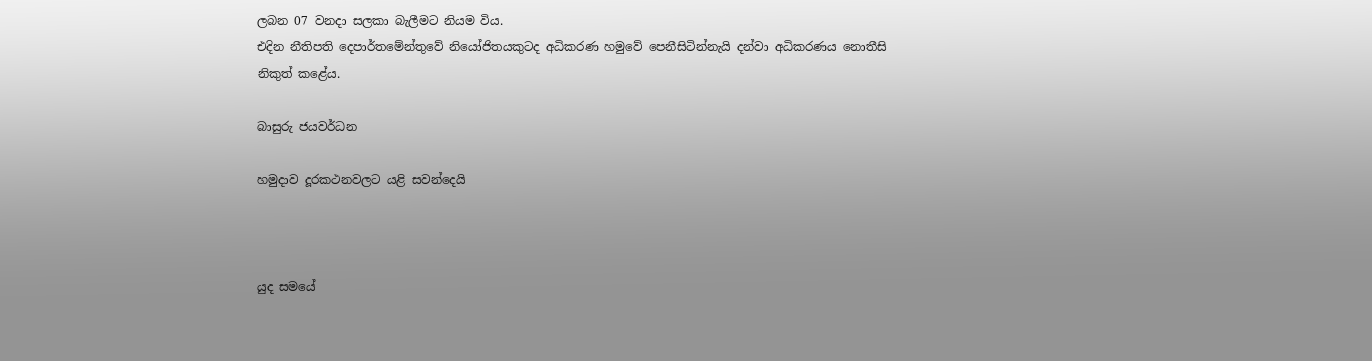ලබන 07 වනදා සලකා බැලීමට නියම විය.
එදින නීතිපති දෙපාර්තමේන්තුවේ නියෝජිතයකුටද අධිකරණ හමුවේ පෙනීසිටින්නැයි දන්වා අධිකරණය නොතීසි නිකුත් කළේය.

බාසුරු ජයවර්ධන

හමුදාව දූරකථනවලට යළි සවන්දෙයි



යුද සමයේ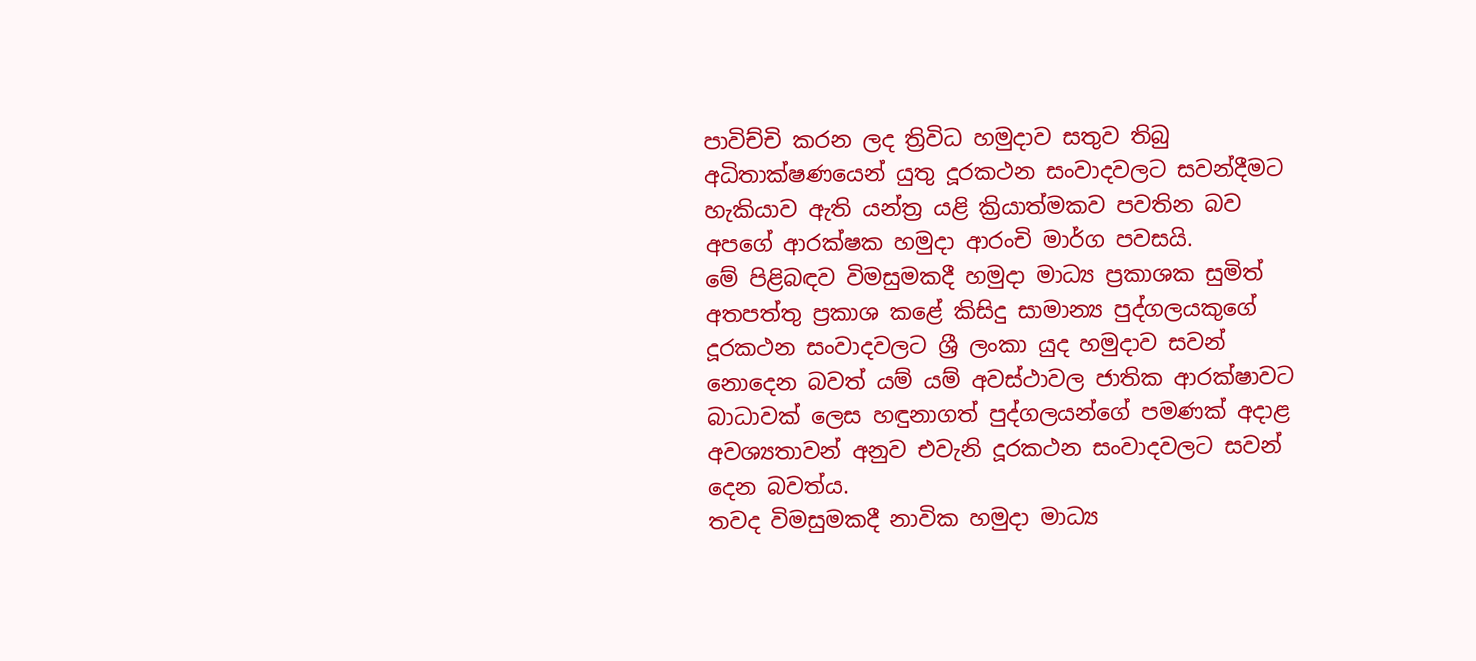පාවිච්චි කරන ලද ත්‍රිවිධ හමුදාව සතුව තිබු අධිතාක්ෂණයෙන් යුතු දූරකථන සංවාදවලට සවන්දීමට හැකියාව ඇති යන්ත්‍ර යළි ක්‍රියාත්මකව පවතින බව අපගේ ආරක්ෂක හමුදා ආරංචි මාර්ග පවසයි.
මේ පිළිබඳව විමසුමකදී හමුදා මාධ්‍ය ප්‍රකාශක සුමිත් අතපත්තු ප්‍රකාශ කළේ කිසිදු සාමාන්‍ය පුද්ගලයකුගේ දූරකථන සංවාදවලට ශ්‍රී ලංකා යුද හමුදාව සවන් නොදෙන බවත් යම් යම් අවස්ථාවල ජාතික ආරක්ෂාවට බාධාවක් ලෙස හඳුනාගත් පුද්ගලයන්ගේ පමණක් අදාළ අවශ්‍යතාවන් අනුව එවැනි දූරකථන සංවාදවලට සවන් දෙන බවත්ය.
තවද විමසුමකදී නාවික හමුදා මාධ්‍ය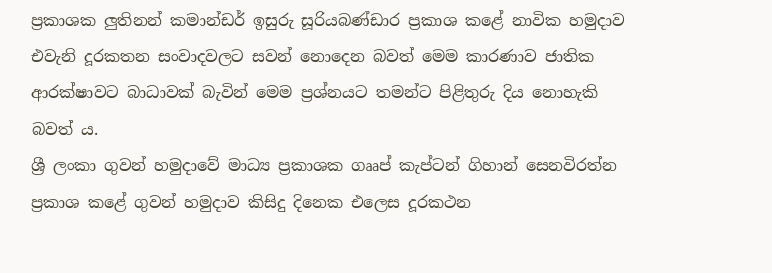ප්‍රකාශක ලු‍තිනන් කමාන්ඩර් ඉසුරු සූරියබණ්ඩාර ප්‍රකාශ කළේ නාවික හමුදාව එවැනි දූරකතන සංවාදවලට සවන් නොදෙන බවත් මෙම කාරණාව ජාතික ආරක්ෂාවට බාධාවක් බැවින් මෙම ප්‍රශ්නයට තමන්ට පිළිතුරු දිය නොහැකි බවත් ය.
ශ්‍රී ලංකා ගුවන් හමුදාවේ මාධ්‍ය ප්‍රකාශක ගෲප් කැප්ටන් ගිහාන් සෙනවිරත්න ප්‍රකාශ කළේ ගුවන් හමුදාව කිසිදු දිනෙක එලෙස දූරකථන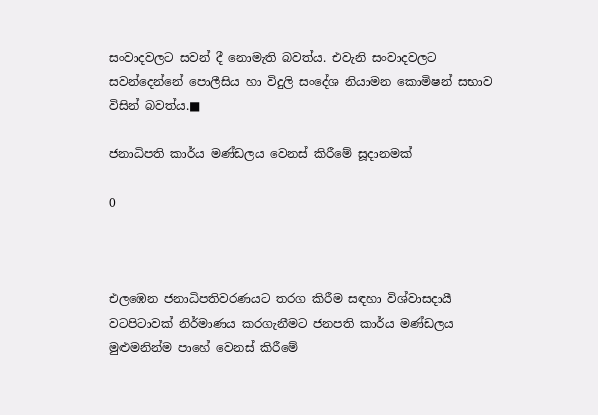සංවාදවලට සවන් දී නොමැති බවත්ය. එවැනි සංවාදවලට සවන්දෙන්නේ පොලීසිය හා විදුලි සංදේශ නියාමන කොමිෂන් සභාව විසින් බවත්ය.■

ජනාධිපති කාර්ය මණ්ඩලය වෙනස් කිරීමේ සූදානමක්

0



එලඹෙන ජනාධිපතිවරණයට තරග කිරීම සඳහා විශ්වාසදායී වටපිටාවක් නිර්මාණය කරගැනීමට ජනපති කාර්ය මණ්ඩලය මුළුමනින්ම පාහේ වෙනස් කිරීමේ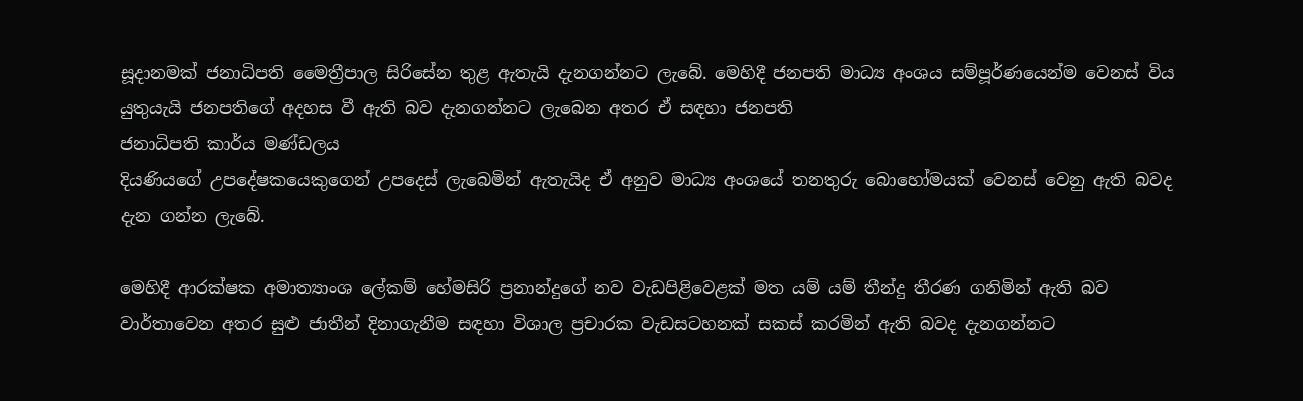සූදානමක් ජනාධිපති මෛත්‍රීපාල සිරිසේන තුළ ඇතැයි දැනගන්නට ලැබේ. මෙහිදී ජනපති මාධ්‍ය අංශය සම්පූර්ණයෙන්ම වෙනස් විය යුතුයැයි ජනපතිගේ අදහස වී ඇති බව දැනගන්නට ලැබෙන අතර ඒ සඳහා ජනපති
ජනාධිපති කාර්ය මණ්ඩලය
දියණියගේ උපදේෂකයෙකුගෙන් උපදෙස් ලැබෙමින් ඇතැයිද ඒ අනුව මාධ්‍ය අංශයේ තනතුරු බොහෝමයක් වෙනස් වෙනු ඇති බවද දැන ගන්න ලැබේ.

මෙහිදී ආරක්ෂක අමාත්‍යාංශ ලේකම් හේමසිරි ප්‍රනාන්දුගේ නව වැඩපිළිවෙළක් මත යම්‍ යම් තීන්දු තීරණ ගනිමින් ඇති බව වාර්තාවෙන අතර සුළු ජාතීන් දිනාගැනීම සඳහා විශාල ප්‍රචාරක වැඩසටහනක් සකස් කරමින් ඇති බවද දැනගන්නට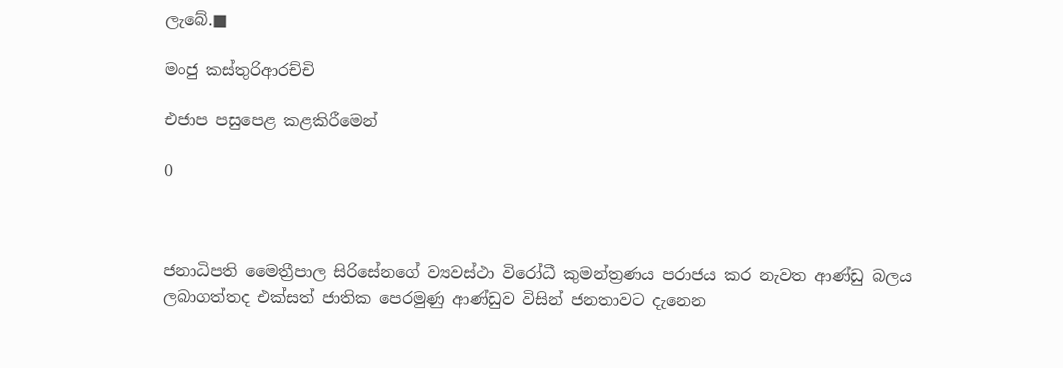ලැබේ.■

මංජු කස්තුරිආරච්චි

එජාප පසුපෙළ කළකිරීමෙන්

0



ජනාධිපති මෛත්‍රීපාල සිරිසේනගේ ව්‍යවස්ථා විරෝධී කුමන්ත්‍රණය පරාජය කර නැවත ආණ්ඩු බලය ලබාගත්තද එක්සත් ජාතික පෙරමුණු ආණ්ඩුව විසින් ජනතාවට දැනෙන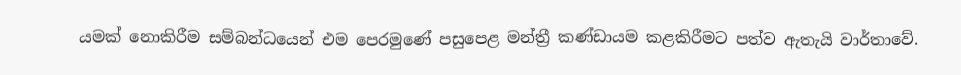යමක් නොකිරීම සම්බන්ධයෙන් එම පෙරමුණේ පසුපෙළ මන්ත්‍රී කණ්ඩායම කළකිරීමට පත්ව ඇතැයි වාර්තාවේ.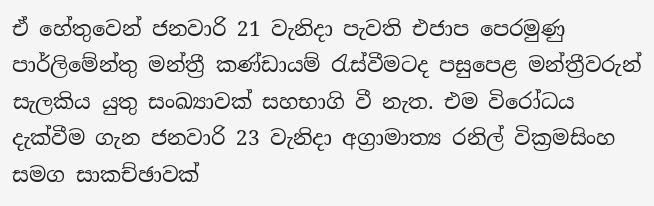ඒ හේතුවෙන් ජනවාරි 21 වැනිදා පැවති එජාප පෙරමුණු පාර්ලිමේන්තු මන්ත්‍රී කණ්ඩායම් රැස්වීමටද පසුපෙළ මන්ත්‍රීවරුන් සැලකිය යුතු සංඛ්‍යාවක් සහභාගි වී නැත. එම විරෝධය දැක්වීම ගැන ජනවාරි 23 වැනිදා අග්‍රාමාත්‍ය රනිල් වික්‍රමසිංහ සමග සාකච්ඡාවක්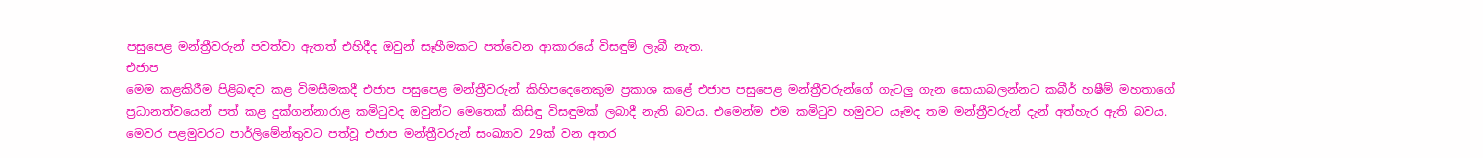පසුපෙළ මන්ත්‍රීවරුන් පවත්වා ඇතත් එහිදීද ඔවුන් සෑහීමකට පත්වෙන ආකාරයේ විසඳුම් ලැබී නැත.
එජාප
මෙම කළකිරීම පිළිබඳව කළ විමසීමකදී එජාප පසුපෙළ මන්ත්‍රීවරුන් කිහිපදෙනෙකුම ප්‍රකාශ කළේ එජාප පසුපෙළ මන්ත්‍රීවරුන්ගේ ගැටලු ගැන සොයාබලන්නට කබීර් හෂීම් මහතාගේ ප්‍රධානත්වයෙන් පත් කළ දුක්ගන්නාරාළ කමිටුවද ඔවුන්ට මෙතෙක් කිසිඳු විසඳුමක් ලබාදී නැති බවය. එමෙන්ම එම කමිටුව හමුවට යෑමද තම මන්ත්‍රීවරුන් දැන් අත්හැර ඇති බවය. මෙවර පළමුවරට පාර්ලිමේන්තුවට පත්වූ එජාප මන්ත්‍රීවරුන් සංඛ්‍යාව 29ක් වන අතර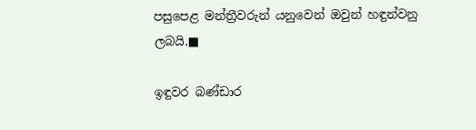පසුපෙළ මන්ත්‍රීවරුන් යනුවෙන් ඔවුන් හඳුන්වනු ලබයි.■

ඉඳුවර බණ්ඩාර